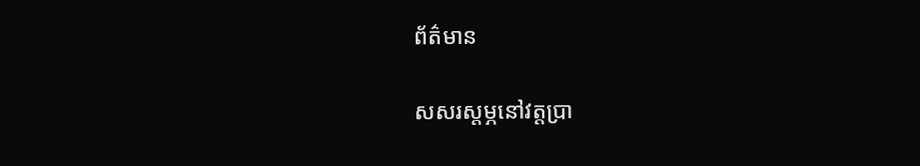ព័ត៌មាន

សសរស្តម្ភនៅវត្តប្រា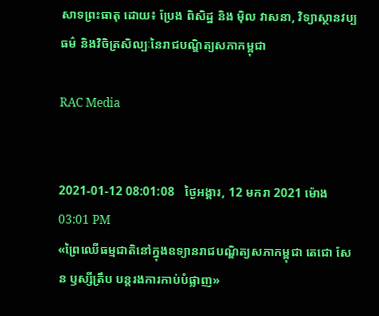សាទព្រះធាតុ ដោយ៖ ប្រែង ពិសិដ្ឋ និង ម៉ិល វាសនា, វិទ្យាស្ថានវប្បធម៌ និងវិចិត្រសិល្បៈនៃរាជបណ្ឌិត្យសភាកម្ពុជា

RAC Media


2021-01-12 08:01:08   ថ្ងៃអង្គារ, 12 មករា 2021 ម៉ោង 03:01 PM
«ព្រៃឈើធម្មជាតិនៅក្នុងឧទ្យានរាជបណ្ឌិត្យសភាកម្ពុជា តេជោ សែន ឫស្សីត្រឹប បន្តរងការកាប់បំផ្លាញ»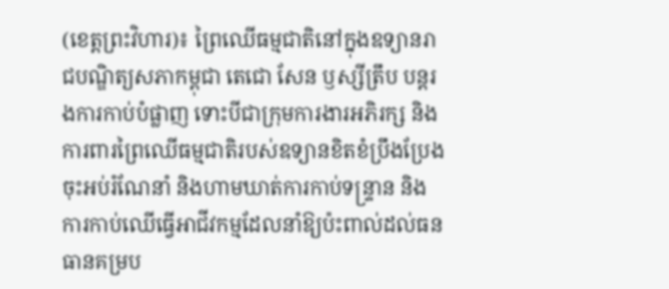(ខេត្តព្រះវិហារ)៖ ព្រៃឈើធម្មជាតិនៅក្នុងឧទ្យានរាជបណ្ឌិត្យសភាកម្ពុជា តេជោ សែន ឫស្សីត្រឹប បន្តរងការកាប់បំផ្លាញ ទោះបីជាក្រុមការងារអភិរក្ស និងការពារព្រៃឈើធម្មជាតិរបស់ឧទ្យានខិតខំប្រឹងប្រែងចុះអប់រំណែនាំ និងហាមឃាត់ការកាប់ទន្ទ្រាន និងការកាប់ឈើធ្វើអាជីវកម្មដែលនាំឱ្យប៉ះពាល់ដល់ធនធានគម្រប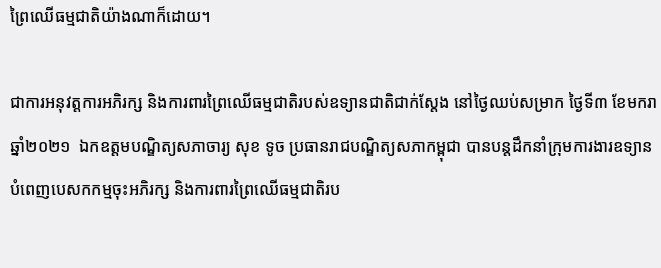ព្រៃឈើធម្មជាតិយ៉ាងណាក៏ដោយ។

ជាការអនុវត្តការអភិរក្ស និងការពារព្រៃឈើធម្មជាតិរបស់ឧទ្យានជាតិជាក់ស្តែង នៅថ្ងៃឈប់សម្រាក ថ្ងៃទី៣ ខែមករា ឆ្នាំ២០២១  ឯកឧត្តមបណ្ឌិត្យសភាចារ្យ សុខ ទូច ប្រធានរាជបណ្ឌិត្យសភាកម្ពុជា បានបន្តដឹកនាំក្រុមការងារឧទ្យានបំពេញបេសកកម្មចុះអភិរក្ស និងការពារព្រៃឈើធម្មជាតិរប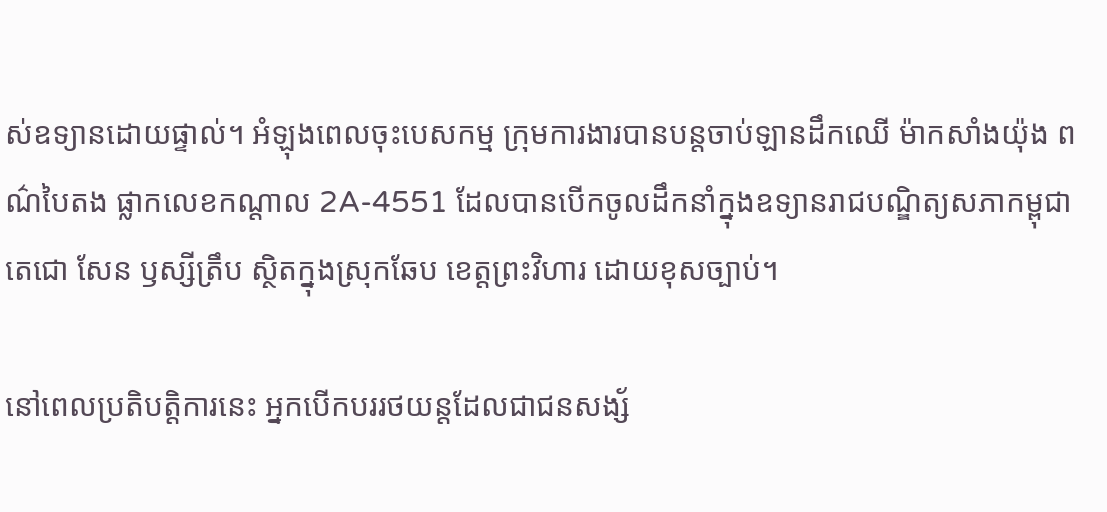ស់ឧទ្យានដោយផ្ទាល់។ អំឡុងពេលចុះបេសកម្ម ក្រុមការងារបានបន្តចាប់ឡានដឹកឈើ ម៉ាកសាំងយ៉ុង ពណ៌បៃតង ផ្លាកលេខកណ្តាល 2A-4551 ដែលបានបើកចូលដឹកនាំក្នុងឧទ្យានរាជបណ្ឌិត្យសភាកម្ពុជា តេជោ សែន ឫស្សីត្រឹប ស្ថិតក្នុងស្រុកឆែប ខេត្តព្រះវិហារ ដោយខុសច្បាប់។

នៅពេលប្រតិបត្តិការនេះ អ្នកបើកបររថយន្តដែលជាជនសង្ស័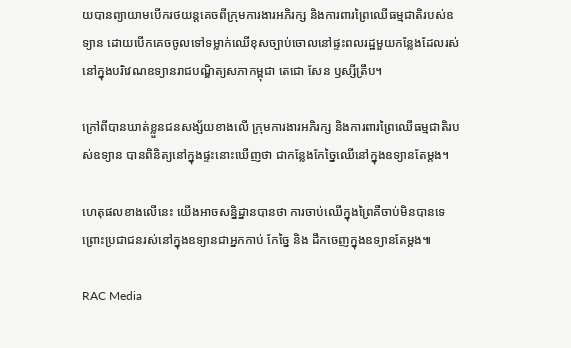យបានព្យាយាមបើករថយន្តគេចពីក្រុមការងារអភិរក្ស និងការពារព្រៃឈើធម្មជាតិរបស់ឧទ្យាន ដោយបើកគេចចូលទៅទម្លាក់ឈើខុសច្បាប់ចោលនៅផ្ទះពលរដ្ឋមួយកន្លែងដែលរស់នៅក្នុងបរិវេណឧទ្យានរាជបណ្ឌិត្យសភាកម្ពុជា តេជោ សែន ឫស្សីត្រឹប។

ក្រៅពីបានឃាត់ខ្លួនជនសង្ស័យខាងលើ ក្រុមការងារអភិរក្ស និងការពារព្រៃឈើធម្មជាតិរបស់ឧទ្យាន បានពិនិត្យនៅក្នុងផ្ទះនោះឃើញថា ជាកន្លែងកែច្នៃឈើនៅក្នុងឧទ្យានតែម្តង។

ហេតុផលខាងលើនេះ យើងអាចសន្និដ្នានបានថា ការចាប់ឈើក្នុងព្រៃគឺចាប់មិនបានទេ ព្រោះប្រជាជនរស់នៅក្នុងឧទ្យានជាអ្នកកាប់ កែច្នៃ និង ដឹកចេញក្នុងឧទ្យានតែម្តង៕

RAC Media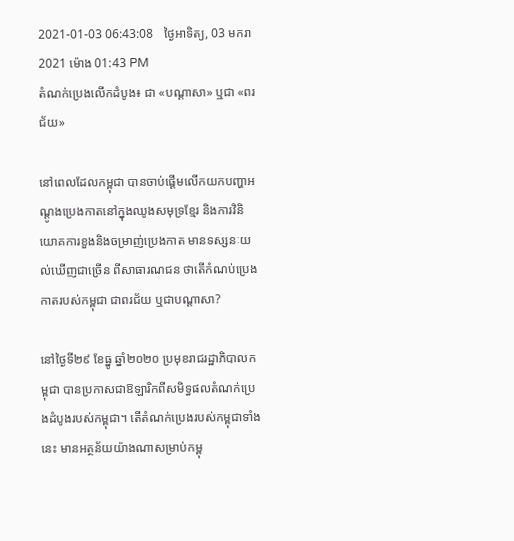2021-01-03 06:43:08   ថ្ងៃអាទិត្យ, 03 មករា 2021 ម៉ោង 01:43 PM
តំណក់ប្រេងលើកដំបូង៖ ជា «បណ្ដាសា» ឬជា «ពរជ័យ»

នៅពេលដែលកម្ពុជា បានចាប់ផ្ដើមលើកយកបញ្ហាអណ្ដូងប្រេងកាតនៅក្នុងឈូងសមុទ្រខ្មែរ និងការវិនិយោគការខួងនិងចម្រាញ់ប្រេងកាត មានទស្សនៈយល់ឃើញជាច្រើន ពីសាធារណជន ថាតើកំណប់ប្រេងកាតរបស់កម្ពុជា ជាពរជ័យ ឬជាបណ្ដាសា?

នៅថ្ងៃទី២៩ ខែធ្នូ ឆ្នាំ២០២០ ប្រមុខរាជរដ្ឋាភិបាលកម្ពុជា បានប្រកាសជាឱឡារិកពីសមិទ្ធផលតំណក់ប្រេងដំបូងរបស់កម្ពុជា។ តើតំណក់ប្រេងរបស់កម្ពុជាទាំងនេះ មានអត្ថន័យយ៉ាងណាសម្រាប់កម្ពុ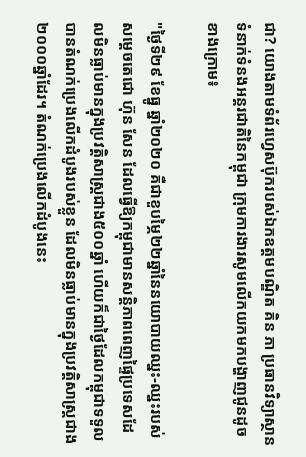ជា? យោងតាមទំព័រហ្វេសប៊ុករបស់ឯកឧត្តមបណ្ឌិត គិន ភា ប្រធានវិទ្យាស្ថានទំនាក់ទំនងអន្តរជាតិនៃកម្ពុជា ក្រុមការងារសូមលើកយកមកបង្ហាញជូនដូចខាងក្រោម៖

"ថ្ងៃទី២៩ ខែធ្នូ ឆ្នាំ២០២០ គឺជាខួបម្ភៃ២២ឆ្នាំនៃនយោបាយឈ្នះ-ឈ្នះរបស់សម្តេចតេជោ ហ៊ុន សែន ដែលធ្វើឱ្យកម្ពុជាមានសន្តិភាពពេញផ្ទៃប្រទេសដែលមិនធ្លាប់មានក្នុងប្រវត្តិសាស្ត្រជាង៥០០ឆ្នាំ ហើយក៏ជាថ្ងៃដែលកម្ពុជាទទួលបានតំណក់ប្រេងលើកដំបូងរបស់ខ្លួន ដែលមិនធ្លាប់មានក្នុងប្រវត្តិសាស្ត្រជាង២០០០ឆ្នាំដែរ។ តំណក់ប្រេងលើកដំបូងនេះ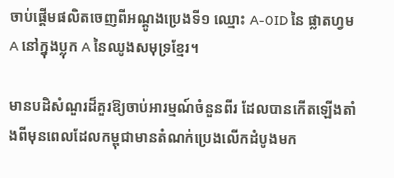ចាប់ផ្តើមផលិតចេញពីអណ្តូងប្រេងទី១ ឈ្មោះ A-0ID នៃ ផ្លាតហ្វម A នៅក្នុងប្លុក A នៃឈូងសមុទ្រខ្មែរ។

មានបដិសំណួរដ៏គួរឱ្យចាប់អារម្មណ៍ចំនួនពីរ ដែលបានកើតឡើងតាំងពីមុនពេលដែលកម្ពុជាមានតំណក់ប្រេងលើកដំបូងមក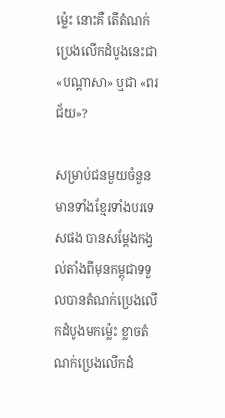ម៉្លេះ នោះគឺ តើតំណក់ប្រេងលើកដំបូងនេះជា «បណ្ដាសា» ឬជា «ពរជ័យ»?

សម្រាប់ជនមួយចំនួន មានទាំងខ្មែរទាំងបរទេសផង បានសម្ដែងកង្វល់តាំងពីមុនកម្ពុជាទទួលបានតំណក់ប្រេងលើកដំបូងមកម៉្លេះ ខ្លាចតំណក់ប្រេងលើកដំ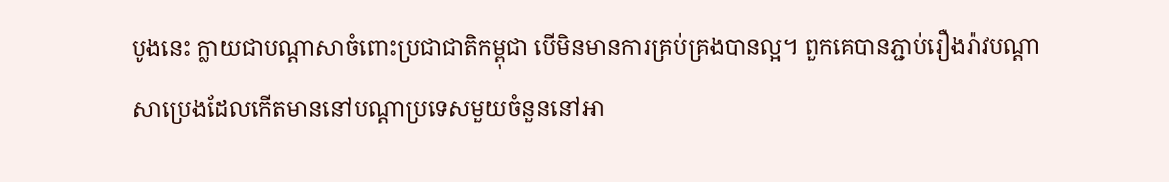បូងនេះ ក្លាយជាបណ្ដាសាចំពោះប្រជាជាតិកម្ពុជា បើមិនមានការគ្រប់គ្រងបានល្អ។ ពួកគេបានភ្ជាប់រឿងរ៉ាវបណ្ដាសាប្រេងដែលកើតមាននៅបណ្តាប្រទេសមួយចំនួននៅអា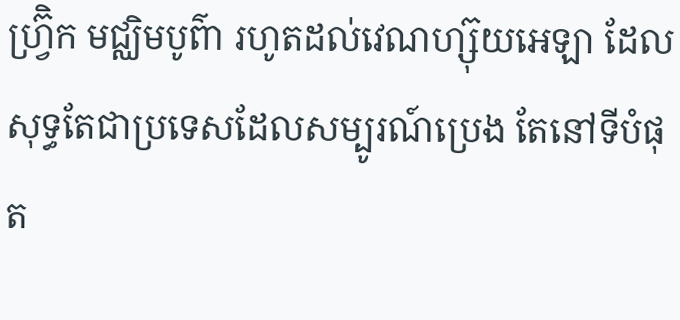ហ្វ្រ៊ិក មជ្ឈិមបូព៌ា រហូតដល់វេណហ្ស៊ុយអេឡា ដែលសុទ្ធតែជាប្រទេសដែលសម្បូរណ៍ប្រេង តែនៅទីបំផុត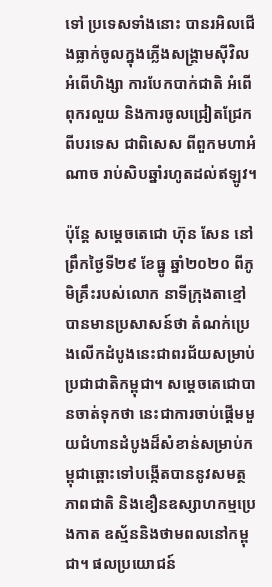ទៅ ប្រទេសទាំងនោះ បានរអិលជើងធ្លាក់ចូលក្នុងភ្លើងសង្គ្រាមស៊ីវិល អំពើហិង្សា ការបែកបាក់ជាតិ អំពើពុករលួយ និងការចូលជ្រៀតជ្រែកពីបរទេស ជាពិសេស ពីពួកមហាអំណាច រាប់សិបឆ្នាំរហូតដល់ឥឡូវ។

ប៉ុន្តែ សម្តេចតេជោ ហ៊ុន សែន នៅព្រឹកថ្ងៃទី២៩ ខែធ្នូ ឆ្នាំ២០២០ ពីភូមិគ្រឹះរបស់លោក នាទីក្រុងតាខ្មៅ បានមានប្រសាសន៍ថា តំណក់ប្រេងលើកដំបូងនេះជាពរជ័យសម្រាប់ប្រជាជាតិកម្ពុជា។ សម្តេចតេជោបានចាត់ទុកថា នេះជាការចាប់ផ្ដើមមួយជំហានដំបូងដ៏សំខាន់សម្រាប់កម្ពុជាឆ្ពោះទៅបង្កើតបាននូវសមត្ថភាពជាតិ និងខឿនឧស្សាហកម្មប្រេងកាត ឧស្ម័ននិងថាមពលនៅកម្ពុជា។ ផលប្រយោជន៍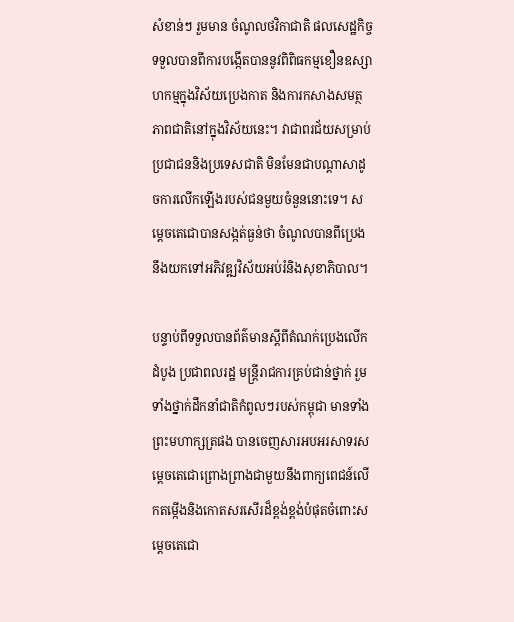សំខាន់ៗ រួមមាន ចំណូលថវិកាជាតិ ផលសេដ្ឋកិច្ចទទួលបានពីការបង្កើតបាននូវពិពិធកម្មខឿនឧស្សាហកម្មក្នុងវិស័យប្រេងកាត និងការកសាងសមត្ថភាពជាតិនៅក្នុងវិស័យនេះ។ វាជាពរជ័យសម្រាប់ប្រជាជននិងប្រទេសជាតិ មិនមែនជាបណ្តាសាដូចការលើកឡើងរបស់ជនមួយចំនួននោះទេ។ សម្តេចតេជោបានសង្កត់ធ្ងន់ថា ចំណូលបានពីប្រេងនឹងយកទៅអភិវឌ្ឍវិស័យអប់រំនិងសុខាភិបាល។

បន្ទាប់ពីទទួលបានព័ត៌មានស្តីពីតំណក់ប្រេងលើកដំបូង ប្រជាពលរដ្ឋ មន្ត្រីរាជការគ្រប់ជាន់ថ្នាក់ រួមទាំងថ្នាក់ដឹកនាំជាតិកំពូលៗរបស់កម្ពុជា មានទាំងព្រះមហាក្សត្រផង បានចេញសារអបអរសាទរសម្តេចតេជោព្រោងព្រាងជាមួយនឹងពាក្យពេជន៍លើកតម្កើងនិងកោតសរសើរដ៏ខ្ពង់ខ្ពង់បំផុតចំពោះសម្តេចតេជោ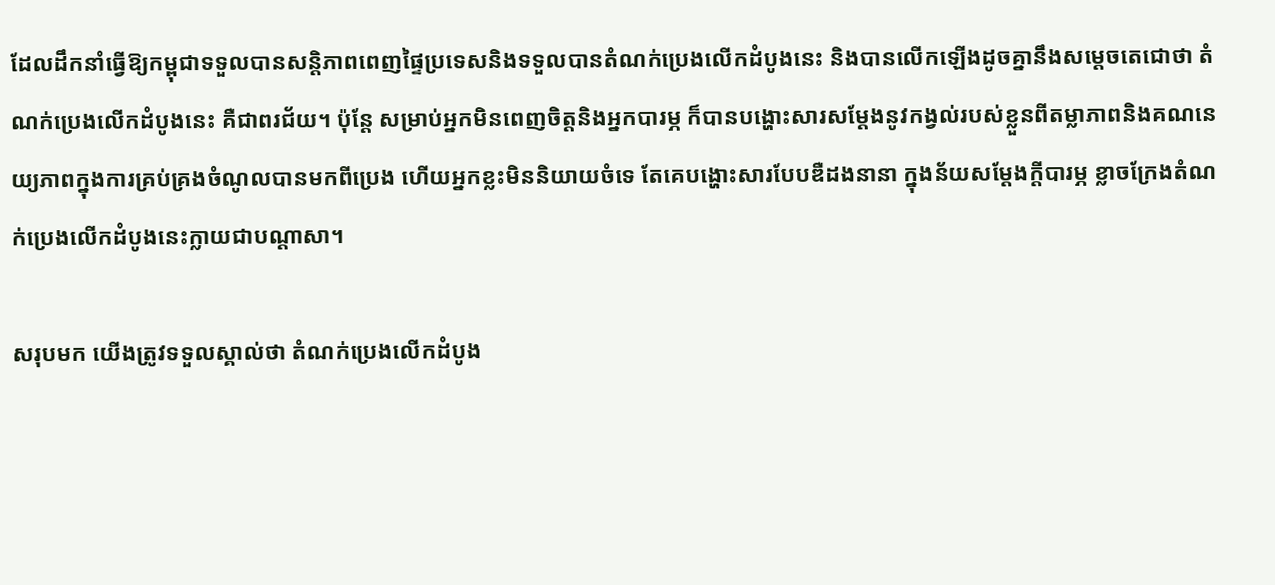ដែលដឹកនាំធ្វើឱ្យកម្ពុជាទទួលបានសន្តិភាពពេញផ្ទៃប្រទេសនិងទទួលបានតំណក់ប្រេងលើកដំបូងនេះ និងបានលើកឡើងដូចគ្នានឹងសម្តេចតេជោថា តំណក់ប្រេងលើកដំបូងនេះ គឺជាពរជ័យ។ ប៉ុន្តែ សម្រាប់អ្នកមិនពេញចិត្តនិងអ្នកបារម្ភ ក៏បានបង្ហោះសារសម្តែងនូវកង្វល់របស់ខ្លួនពីតម្លាភាពនិងគណនេយ្យភាពក្នុងការគ្រប់គ្រងចំណូលបានមកពីប្រេង ហើយអ្នកខ្លះមិននិយាយចំទេ តែគេបង្ហោះសារបែបឌឺដងនានា ក្នុងន័យសម្ដែងក្តីបារម្ភ ខ្លាចក្រែងតំណក់ប្រេងលើកដំបូងនេះក្លាយជាបណ្ដាសា។

សរុបមក យើងត្រូវទទួលស្គាល់ថា តំណក់ប្រេងលើកដំបូង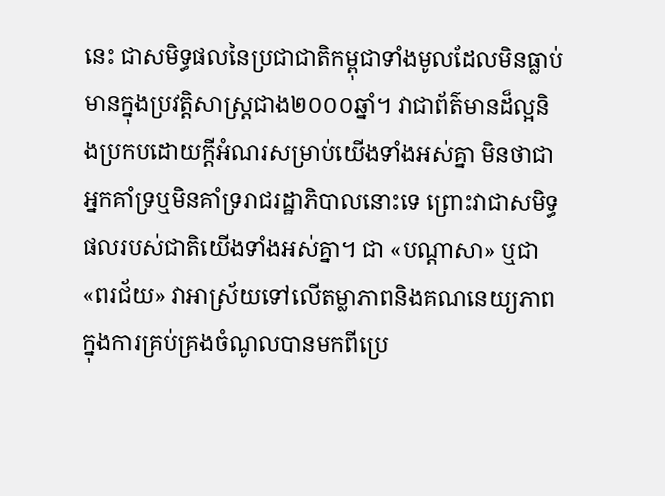នេះ ជាសមិទ្ធផលនៃប្រជាជាតិកម្ពុជាទាំងមូលដែលមិនធ្លាប់មានក្នុងប្រវត្តិសាស្ត្រជាង២០០០ឆ្នាំ។ វាជាព័ត៌មានដ៏ល្អនិងប្រកបដោយក្តីអំណរសម្រាប់យើងទាំងអស់គ្នា មិនថាជាអ្នកគាំទ្រឬមិនគាំទ្ររាជរដ្ឋាភិបាលនោះទេ ព្រោះវាជាសមិទ្ធផលរបស់ជាតិយើងទាំងអស់គ្នា។ ជា «បណ្ដាសា» ឬជា «ពរជ័យ» វាអាស្រ័យទៅលើតម្លាភាពនិងគណនេយ្យភាពក្នុងការគ្រប់គ្រងចំណូលបានមកពីប្រេ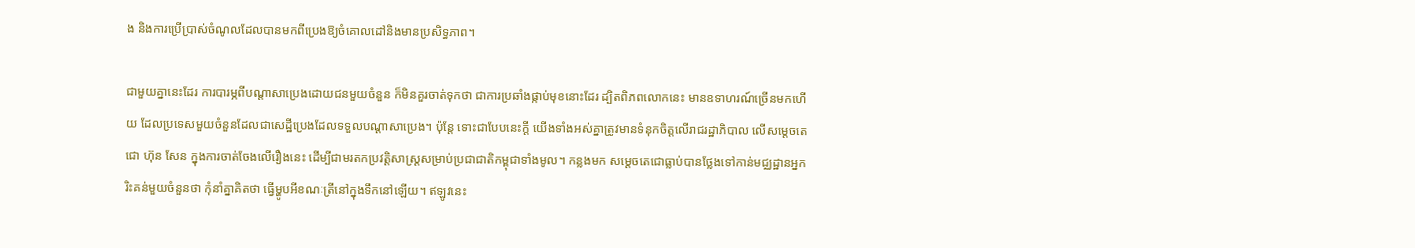ង និងការប្រើប្រាស់ចំណូលដែលបានមកពីប្រេងឱ្យចំគោលដៅនិងមានប្រសិទ្ធភាព។

ជាមួយគ្នានេះដែរ ការបារម្ភពីបណ្ដាសាប្រេងដោយជនមួយចំនួន ក៏មិនគួរចាត់ទុកថា ជាការប្រឆាំងផ្កាប់មុខនោះដែរ ដ្បិតពិភពលោកនេះ មានឧទាហរណ៍ច្រើនមកហើយ ដែលប្រទេសមួយចំនួនដែលជាសេដ្ឋីប្រេងដែលទទួលបណ្ដាសាប្រេង។ ប៉ុន្តែ ទោះជាបែបនេះក្តី យើងទាំងអស់គ្នាត្រូវមានទំនុកចិត្តលើរាជរដ្ឋាភិបាល លើសម្តេចតេជោ ហ៊ុន សែន ក្នុងការចាត់ចែងលើរឿងនេះ ដើម្បីជាមរតកប្រវត្តិសាស្ត្រសម្រាប់ប្រជាជាតិកម្ពុជាទាំងមូល។ កន្លងមក សម្តេចតេជោធ្លាប់បានថ្លែងទៅកាន់មជ្ឈដ្ឋានអ្នករិះគន់មួយចំនួនថា កុំនាំគ្នាគិតថា ធ្វើម្ហូបអីខណៈត្រីនៅក្នុងទឹកនៅឡើយ។ ឥឡូវនេះ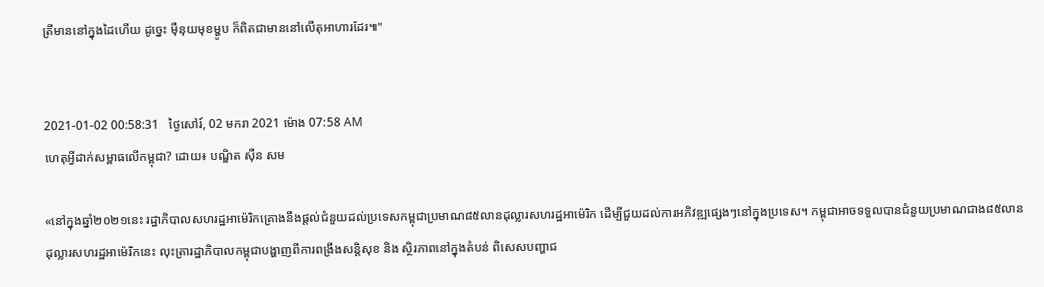ត្រីមាននៅក្នុងដៃហើយ ដូច្នេះ ម៉ឺនុយមុខម្ហូប ក៏ពិតជាមាននៅលើតុអាហារដែរ៕"


2021-01-02 00:58:31   ថ្ងៃសៅរ៍, 02 មករា 2021 ម៉ោង 07:58 AM
ហេតុអ្វីដាក់សម្ពាធលើកម្ពុជា? ដោយ៖ បណ្ឌិត ស៊ឺន សម

«នៅក្នុងឆ្នាំ២០២១នេះ រដ្ឋាភិបាលសហរដ្ឋអាម៉េរិកគ្រោងនឹងផ្តល់ជំនួយដល់ប្រទេសកម្ពុជាប្រមាណ៨៥លានដុល្លារសហរដ្ឋអាម៉េរិក ដើម្បីជួយដល់ការអភិវឌ្ឍផ្សេងៗនៅក្នុងប្រទេស។ កម្ពុជាអាចទទួលបានជំនួយប្រមាណជាង៨៥លានដុល្លារសហរដ្ឋអាម៉េរិកនេះ លុះត្រារដ្ឋាភិបាលកម្ពុជាបង្ហាញពីការពង្រឹងសន្តិសុខ និង ស្ថិរភាពនៅក្នុងតំបន់ ពិសេសបញ្ហាជ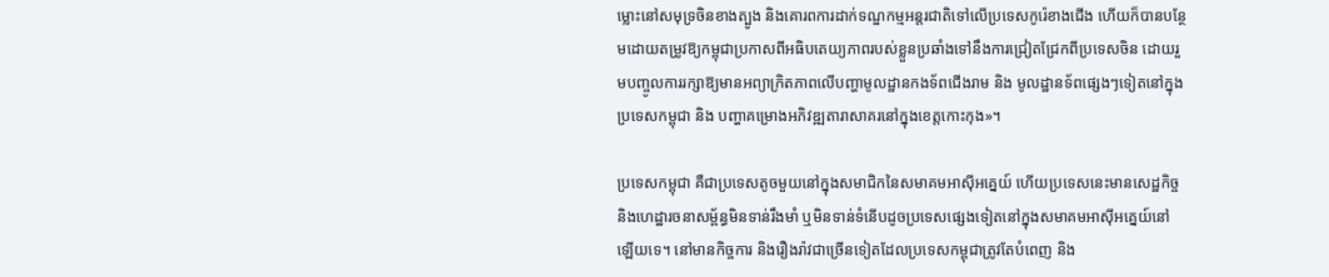ម្លោះនៅសមុទ្រចិនខាងត្បូង និងគោរពការដាក់ទណ្ឌកម្មអន្តរជាតិទៅលើប្រទេសកូរ៉េខាងជើង ហើយក៏បានបន្ថែមដោយតម្រូវឱ្យកម្ពុជាប្រកាសពីអធិបតេយ្យភាពរបស់ខ្លួនប្រឆាំងទៅនឹងការជ្រៀតជ្រែកពីប្រទេសចិន ដោយរួមបញ្ចូលការរក្សាឱ្យមានអព្យាក្រិតភាពលើបញ្ហាមូលដ្ឋានកងទ័ពជើងរាម និង មូលដ្ឋានទ័ពផ្សេងៗទៀតនៅក្នុងប្រទេសកម្ពុជា និង បញ្ហាគម្រោងអភិវឌ្ឍតារាសាគរនៅក្នុងខេត្តកោះកុង»។

ប្រទេសកម្ពុជា គឺជាប្រទេសតូចមួយនៅក្នុងសមាជិកនៃសមាគមអាស៊ីអគ្នេយ៍ ហើយប្រទេសនេះមានសេដ្ឋកិច្ច និងហេដ្ឋារចនាសម្ព័ន្ធមិនទាន់រឹងមាំ ឬមិនទាន់ទំនើបដូចប្រទេសផ្សេងទៀតនៅក្នុងសមាគមអាស៊ីអគ្នេយ៍នៅឡើយទេ។ នៅមានកិច្ចការ និងរឿងរ៉ាវជាច្រើនទៀតដែលប្រទេសកម្ពុជាត្រូវតែបំពេញ និង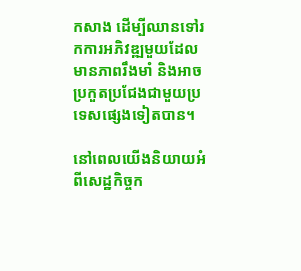កសាង ដើម្បីឈានទៅរកការអភិវឌ្ឍមួយដែលមានភាពរឹងមាំ និងអាចប្រកួតប្រជែងជាមួយប្រទេសផ្សេងទៀតបាន។

នៅពេលយើងនិយាយអំពីសេដ្ឋកិច្ចក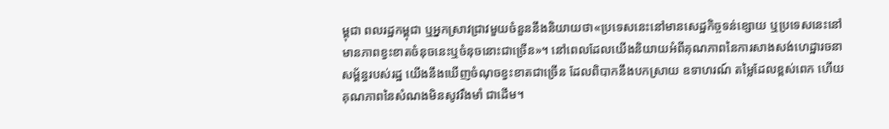ម្ពុជា ពលរដ្ឋកម្ពុជា ឬអ្នកស្រាវជ្រាវមួយចំនួននឹងនិយាយថា«ប្រទេសនេះនៅមានសេដ្ឋកិច្ចទន់ខ្សោយ ឬប្រទេសនេះនៅមានភាពខ្វះខាតចំនុចនេះឬចំនុចនោះជាច្រើន»។ នៅពេលដែលយើងនិយាយអំពីគុណភាពនៃការសាងសង់ហេដ្ឋារចនាសម្ព័ន្ធរបស់រដ្ឋ យើងនឹងឃើញចំណុចខ្វះខាតជាច្រើន ដែលពិបាកនឹងបកស្រាយ ឧទាហរណ៍ តម្លៃដែលខ្ពស់ពេក ហើយគុណភាពនៃសំណងមិនសូវរឹងមាំ ជាដើម។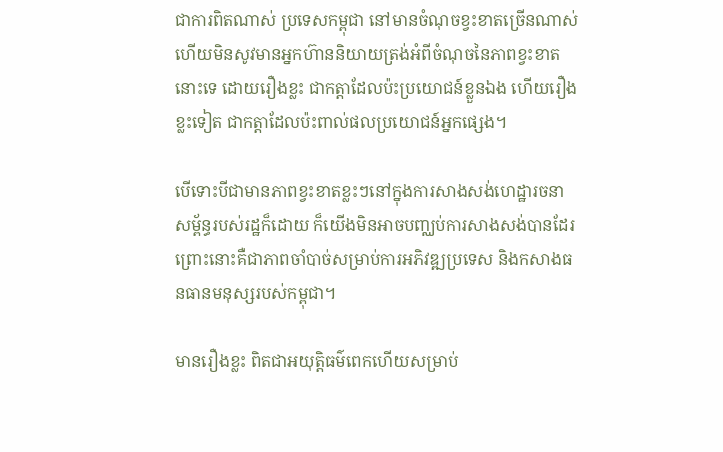ជាការពិតណាស់ ប្រទេសកម្ពុជា នៅមានចំណុចខ្វះខាតច្រើនណាស់ ហើយមិនសូវមានអ្នកហ៊ាននិយាយត្រង់អំពីចំណុចនៃភាពខ្វះខាតនោះទេ ដោយរឿងខ្លះ ជាកត្តាដែលប៉ះប្រយោជន៍ខ្លួនឯង ហើយរឿងខ្លះទៀត ជាកត្តាដែលប៉ះពាល់ផលប្រយោជន៍អ្នកផ្សេង។

បើទោះបីជាមានភាពខ្វះខាតខ្លះៗនៅក្នុងការសាងសង់ហេដ្ឋារចនាសម្ព័ន្ធរបស់រដ្ឋក៏ដោយ ក៏យើងមិនអាចបញ្ឈប់ការសាងសង់បានដែរ ព្រោះនោះគឺជាភាពចាំបាច់សម្រាប់ការអភិវឌ្ឍប្រទេស និងកសាងធនធានមនុស្សរបស់កម្ពុជា។

មានរឿងខ្លះ ពិតជាអយុត្តិធម៌ពេកហើយសម្រាប់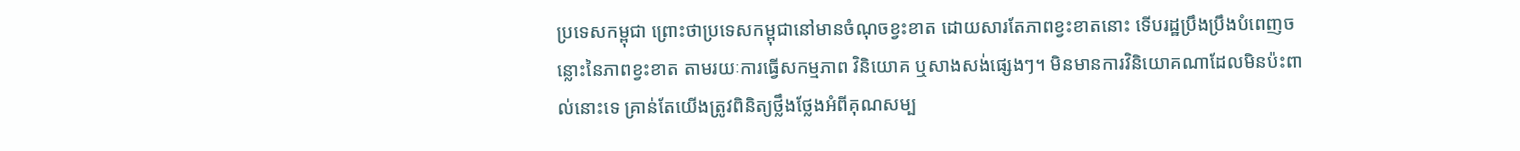ប្រទេសកម្ពុជា ព្រោះថាប្រទេសកម្ពុជានៅមានចំណុចខ្វះខាត ដោយសារតែភាពខ្វះខាតនោះ ទើបរដ្ឋប្រឹងប្រឹងបំពេញចន្លោះនៃភាពខ្វះខាត តាមរយៈការធ្វើសកម្មភាព វិនិយោគ ឬសាងសង់ផ្សេងៗ។ មិនមានការវិនិយោគណាដែលមិនប៉ះពាល់នោះទេ គ្រាន់តែយើងត្រូវពិនិត្យថ្លឹងថ្លែងអំពីគុណសម្ប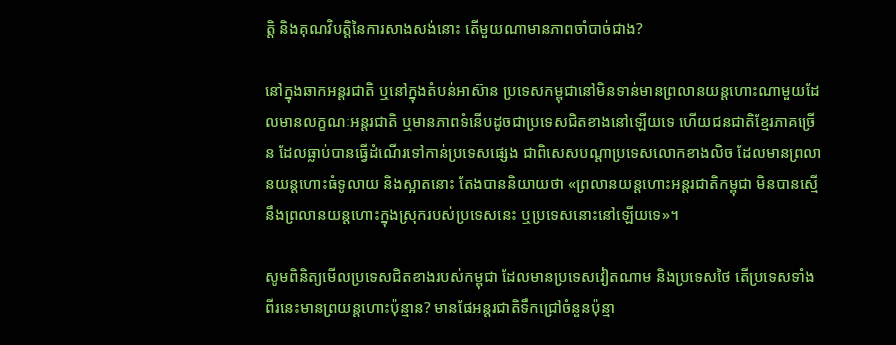ត្តិ និងគុណវិបត្តិនៃការសាងសង់នោះ តើមួយណាមានភាពចាំបាច់ជាង?

នៅក្នុងឆាកអន្តរជាតិ ឬនៅក្នុងតំបន់អាស៊ាន ប្រទេសកម្ពុជានៅមិនទាន់មានព្រលានយន្តហោះណាមួយដែលមានលក្ខណៈអន្តរជាតិ ឬមានភាពទំនើបដូចជាប្រទេសជិតខាងនៅឡើយទេ ហើយជនជាតិខ្មែរភាគច្រើន ដែលធ្លាប់បានធ្វើដំណើរទៅកាន់ប្រទេសផ្សេង ជាពិសេសបណ្តាប្រទេសលោកខាងលិច ដែលមានព្រលានយន្តហោះធំទូលាយ និងស្អាតនោះ តែងបាននិយាយថា «ព្រលានយន្តហោះអន្តរជាតិកម្ពុជា មិនបានស្មើនឹងព្រលានយន្តហោះក្នុងស្រុករបស់ប្រទេសនេះ ឬប្រទេសនោះនៅឡើយទេ»។

សូមពិនិត្យមើលប្រទេសជិតខាងរបស់កម្ពុជា ដែលមានប្រទេសវៀតណាម និងប្រទេសថៃ តើប្រទេសទាំងពីរនេះមានព្រយន្តហោះប៉ុន្មាន? មានផែអន្តរជាតិទឹកជ្រៅចំនួនប៉ុន្មា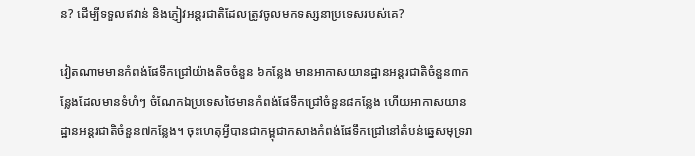ន? ដើម្បីទទួលឥវាន់ និងភ្ញៀវអន្តរជាតិដែលត្រូវចូលមកទស្សនាប្រទេសរបស់គេ?

វៀតណាមមានកំពង់ផែទឹកជ្រៅយ៉ាងតិចចំនួន ៦កន្លែង មានអាកាសយានដ្ឋានអន្តរជាតិចំនួន៣កន្លែងដែលមានទំហំៗ ចំណែកឯប្រទេសថៃមានកំពង់ផែទឹកជ្រៅចំនួន៨កន្លែង ហើយអាកាសយានដ្ឋានអន្តរជាតិចំនួន៧កន្លែង។ ចុះហេតុអ្វីបានជាកម្ពុជាកសាងកំពង់ផែទឹកជ្រៅនៅតំបន់ឆ្នេសមុទ្ររា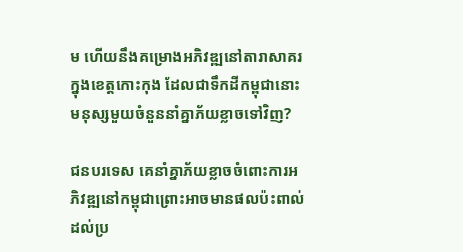ម ហើយនឹងគម្រោងអភិវឌ្ឍនៅតារាសាគរក្នុងខេត្តកោះកុង ដែលជាទឹកដីកម្ពុជានោះ មនុស្សមួយចំនួននាំគ្នាភ័យខ្លាចទៅវិញ?

ជនបរទេស គេនាំគ្នាភ័យខ្លាចចំពោះការអភិវឌ្ឍនៅកម្ពុជាព្រោះអាចមានផលប៉ះពាល់ដល់ប្រ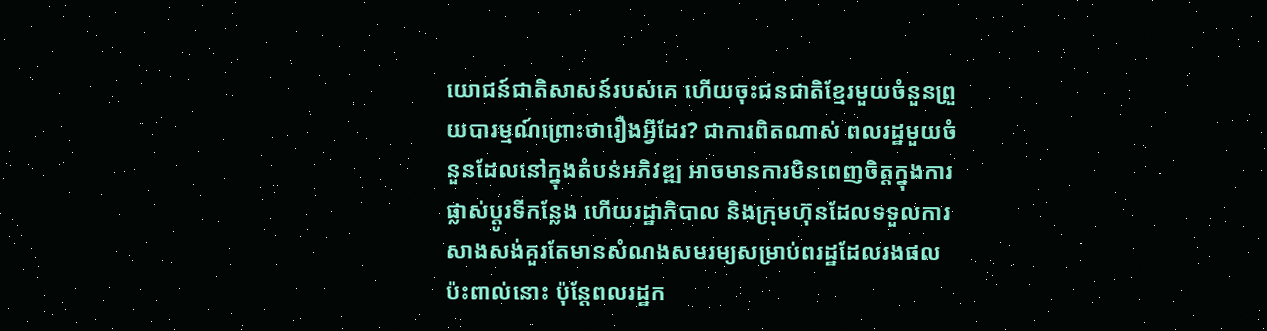យោជន៍ជាតិសាសន៍របស់គេ ហើយចុះជនជាតិខ្មែរមួយចំនួនព្រួយបារម្មណ៍ព្រោះថារឿងអ្វីដែរ? ជាការពិតណាស់ ពលរដ្ឋមួយចំនួនដែលនៅក្នុងតំបន់អភិវឌ្ឍ អាចមានការមិនពេញចិត្តក្នុងការផ្លាស់ប្តូរទីកន្លែង ហើយរដ្ឋាភិបាល និងក្រុមហ៊ុនដែលទទួលការសាងសង់គួរតែមានសំណងសមរម្យសម្រាប់ពរដ្ឋដែលរងផលប៉ះពាល់នោះ ប៉ុន្តែពលរដ្ឋក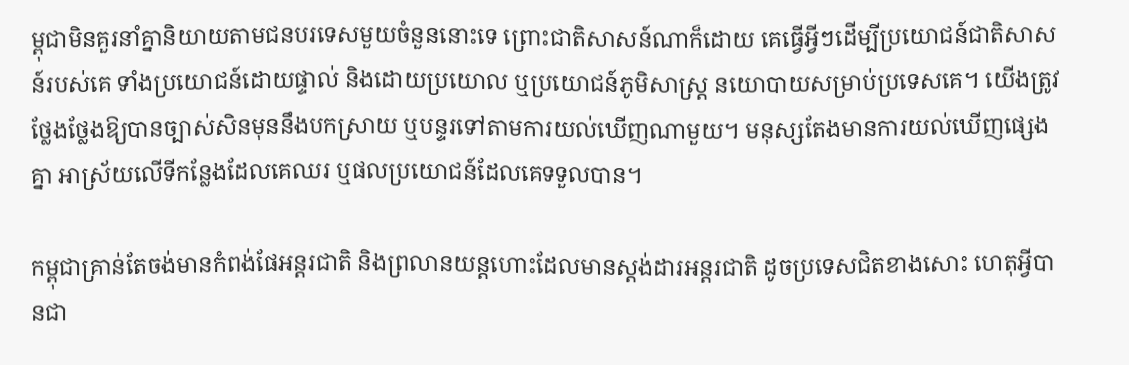ម្ពុជាមិនគួរនាំគ្នានិយាយតាមជនបរទេសមួយចំនួននោះទេ ព្រោះជាតិសាសន៍ណាក៏ដោយ គេធ្វើអ្វីៗដើម្បីប្រយោជន៍ជាតិសាសន៍របស់គេ ទាំងប្រយោជន៍ដោយផ្ទាល់ និងដោយប្រយោល ឬប្រយោជន៍ភូមិសាស្ត្រ នយោបាយសម្រាប់ប្រទេសគេ។ យើងត្រូវថ្លែងថ្លែងឱ្យបានច្បាស់សិនមុននឹងបកស្រាយ ឬបន្ទរទៅតាមការយល់ឃើញណាមួយ។ មនុស្សតែងមានការយល់ឃើញផ្សេងគ្នា អាស្រ័យលើទីកន្លែងដែលគេឈរ ឬផលប្រយោជន៍ដែលគេទទួលបាន។

កម្ពុជាគ្រាន់តែចង់មានកំពង់ផែអន្តរជាតិ និងព្រលានយន្តហោះដែលមានស្តង់ដារអន្តរជាតិ ដូចប្រទេសជិតខាងសោះ ហេតុអ្វីបានជា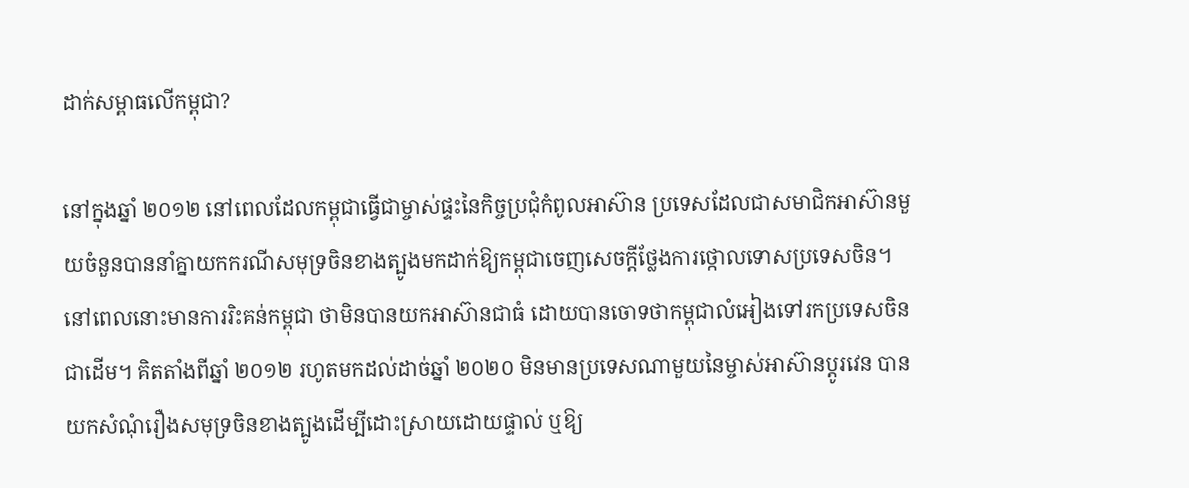ដាក់សម្ពាធលើកម្ពុជា?

នៅក្នុងឆ្នាំ ២០១២ នៅពេលដែលកម្ពុជាធ្វើជាម្ចាស់ផ្ទះនៃកិច្ចប្រជុំកំពូលអាស៊ាន ប្រទេសដែលជាសមាជិកអាស៊ានមួយចំនួនបាននាំគ្នាយកករណីសមុទ្រចិនខាងត្បូងមកដាក់ឱ្យកម្ពុជាចេញសេចក្តីថ្លែងការថ្កោលទោសប្រទេសចិន។ នៅពេលនោះមានការរិះគន់កម្ពុជា ថាមិនបានយកអាស៊ានជាធំ ដោយបានចោទថាកម្ពុជាលំអៀងទៅរកប្រទេសចិន ជាដើម។ គិតតាំងពីឆ្នាំ ២០១២ រហូតមកដល់ដាច់ឆ្នាំ ២០២០ មិនមានប្រទេសណាមួយនៃម្ចាស់អាស៊ានប្តូរវេន បានយកសំណុំរឿងសមុទ្រចិនខាងត្បូងដើម្បីដោះស្រាយដោយផ្ទាល់ ឬឱ្យ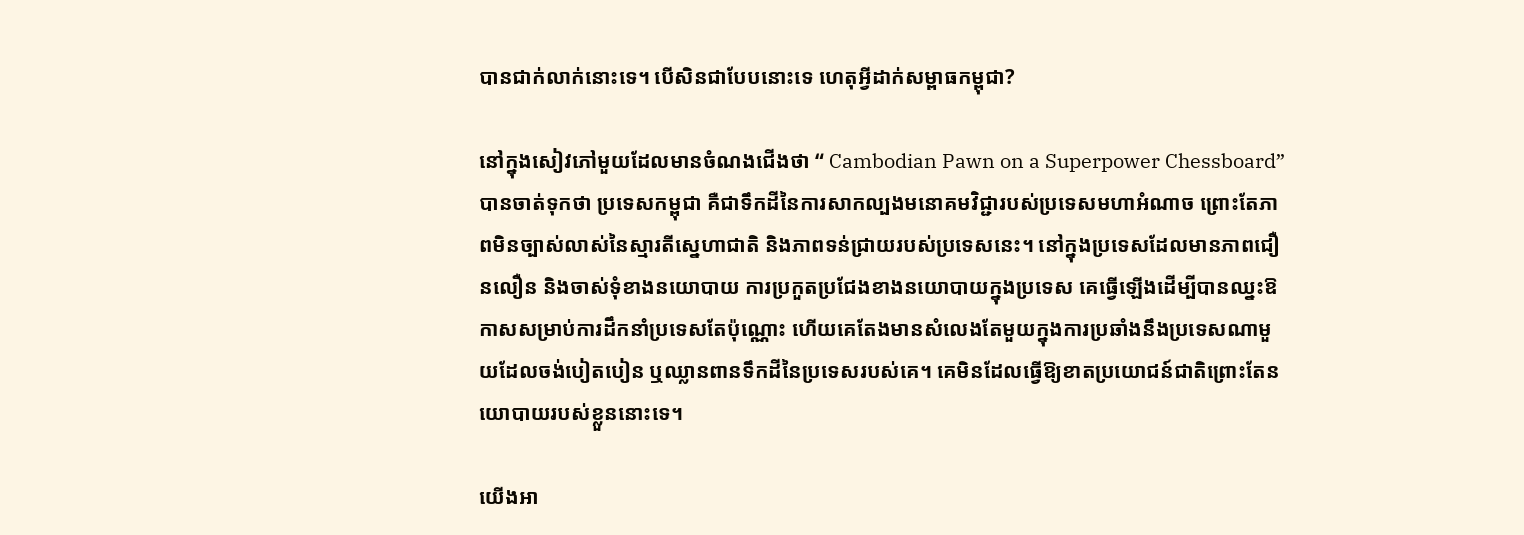បានជាក់លាក់នោះទេ។ បើសិនជាបែបនោះទេ ហេតុអ្វីដាក់សម្ពាធកម្ពុជា?

នៅក្នុងសៀវភៅមួយដែលមានចំណងជើងថា “ Cambodian Pawn on a Superpower Chessboard” បានចាត់ទុកថា ប្រទេសកម្ពុជា គឺជាទឹកដីនៃការសាកល្បងមនោគមវិជ្ជារបស់ប្រទេសមហាអំណាច ព្រោះតែភាពមិនច្បាស់លាស់នៃស្មារតីស្នេហាជាតិ និងភាពទន់ជ្រាយរបស់ប្រទេសនេះ។ នៅក្នុងប្រទេសដែលមានភាពជឿនលឿន និងចាស់ទុំខាងនយោបាយ ការប្រកួតប្រជែងខាងនយោបាយក្នុងប្រទេស គេធ្វើឡើងដើម្បីបានឈ្នះឱកាសសម្រាប់ការដឹកនាំប្រទេសតែប៉ុណ្ណោះ ហើយគេតែងមានសំលេងតែមួយក្នុងការប្រឆាំងនឹងប្រទេសណាមួយដែលចង់បៀតបៀន ឬឈ្លានពានទឹកដីនៃប្រទេសរបស់គេ។ គេមិនដែលធ្វើឱ្យខាតប្រយោជន៍ជាតិព្រោះតែនយោបាយរបស់ខ្លួននោះទេ។

យើងអា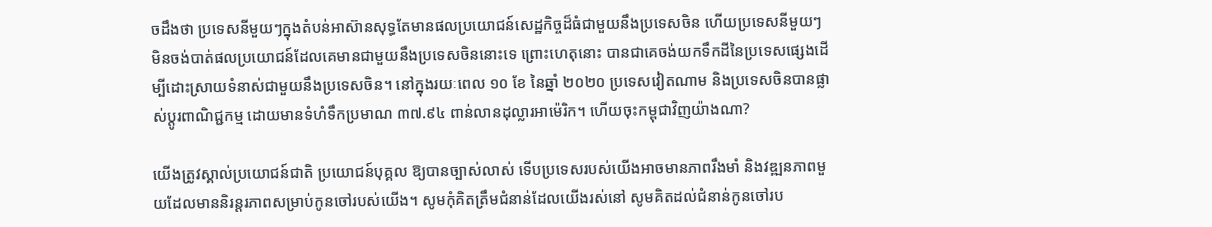ចដឹងថា ប្រទេសនីមួយៗក្នុងតំបន់អាស៊ានសុទ្ធតែមានផលប្រយោជន៍សេដ្ឋកិច្ចដ៏ធំជាមួយនឹងប្រទេសចិន ហើយប្រទេសនីមួយៗមិនចង់បាត់ផលប្រយោជន៍ដែលគេមានជាមួយនឹងប្រទេសចិននោះទេ ព្រោះហេតុនោះ បានជាគេចង់យកទឹកដីនៃប្រទេសផ្សេងដើម្បីដោះស្រាយទំនាស់ជាមួយនឹងប្រទេសចិន។ នៅក្នុងរយៈពេល ១០ ខែ នៃឆ្នាំ ២០២០ ប្រទេសវៀតណាម និងប្រទេសចិនបានផ្លាស់ប្តូរពាណិជ្ជកម្ម ដោយមានទំហំទឹកប្រមាណ ៣៧.៩៤ ពាន់លានដុល្លារអាម៉េរិក។ ហើយចុះកម្ពុជាវិញយ៉ាងណា?

យើងត្រូវស្គាល់ប្រយោជន៍ជាតិ ប្រយោជន៍បុគ្គល ឱ្យបានច្បាស់លាស់ ទើបប្រទេសរបស់យើងអាចមានភាពរឹងមាំ និងវឌ្ឍនភាពមួយដែលមាននិរន្តរភាពសម្រាប់កូនចៅរបស់យើង។ សូមកុំគិតត្រឹមជំនាន់ដែលយើងរស់នៅ សូមគិតដល់ជំនាន់កូនចៅរប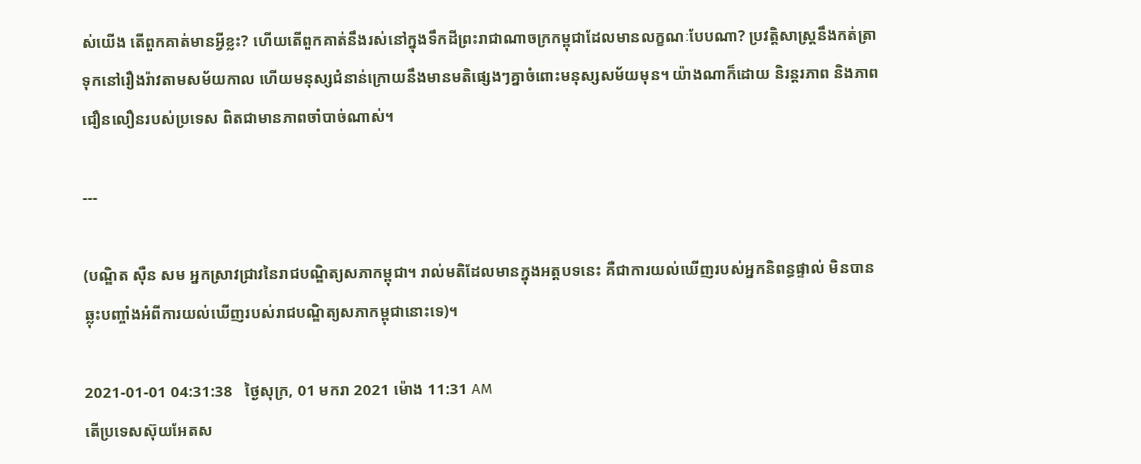ស់យើង តើពួកគាត់មានអ្វីខ្លះ? ហើយតើពួកគាត់នឹងរស់នៅក្នុងទឹកដីព្រះរាជាណាចក្រកម្ពុជាដែលមានលក្ខណៈបែបណា? ប្រវត្តិសាស្ត្រនឹងកត់ត្រាទុកនៅរឿងរ៉ាវតាមសម័យកាល ហើយមនុស្សជំនាន់ក្រោយនឹងមានមតិផ្សេងៗគ្នាចំពោះមនុស្សសម័យមុន។ យ៉ាងណាក៏ដោយ និរន្តរភាព និងភាពជឿនលឿនរបស់ប្រទេស ពិតជាមានភាពចាំបាច់ណាស់។

---

(បណ្ឌិត ស៊ឺន សម អ្នកស្រាវជ្រាវនៃរាជបណ្ឌិត្យសភាកម្ពុជា។ រាល់មតិដែលមានក្នុងអត្តបទនេះ គឺជាការយល់ឃើញរបស់អ្នកនិពន្ធផ្ទាល់ មិនបានឆ្លុះបញ្ចាំងអំពីការយល់ឃើញរបស់រាជបណ្ឌិត្យសភាកម្ពុជានោះទេ)។

2021-01-01 04:31:38   ថ្ងៃសុក្រ, 01 មករា 2021 ម៉ោង 11:31 AM
តើប្រទេសស៊ុយអែតស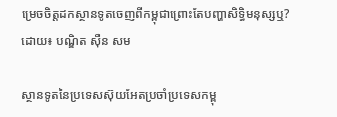ម្រេចចិត្តដកស្ថានទូតចេញពីកម្ពុជាព្រោះតែបញ្ហាសិទ្ធិមនុស្សឬ? ដោយ៖ បណ្ឌិត ស៊ឺន សម

ស្ថានទូតនៃប្រទេសស៊ុយអែតប្រចាំប្រទេសកម្ពុ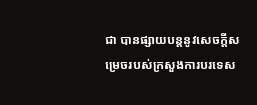ជា បានផ្សាយបន្តនូវសេចក្តីសម្រេចរបស់ក្រសួងការបរទេស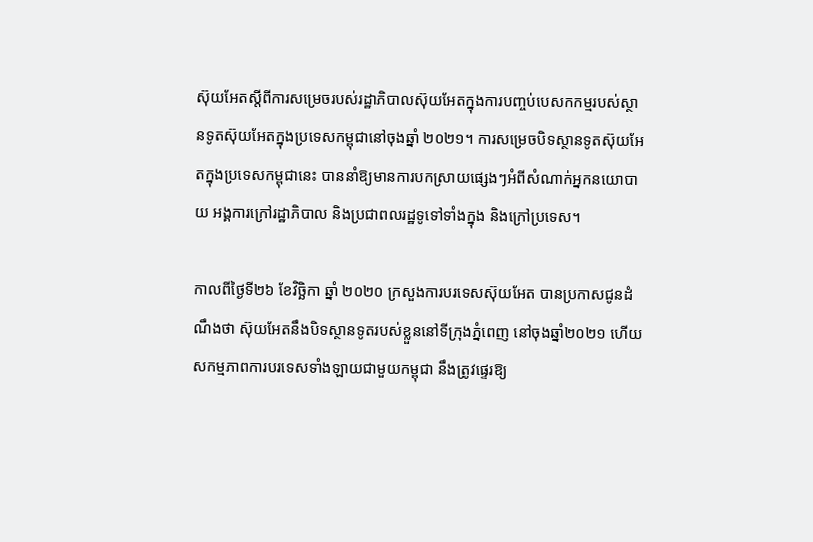ស៊ុយអែតស្តីពីការសម្រេចរបស់រដ្ឋាភិបាលស៊ុយអែតក្នុងការបញ្ចប់បេសកកម្មរបស់ស្ថានទូតស៊ុយអែតក្នុងប្រទេសកម្ពុជានៅចុងឆ្នាំ ២០២១។ ការសម្រេចបិទស្ថានទូតស៊ុយអែតក្នុងប្រទេសកម្ពុជានេះ បាននាំឱ្យមានការបកស្រាយផ្សេងៗអំពីសំណាក់អ្នកនយោបាយ អង្គការក្រៅរដ្ឋាភិបាល និងប្រជាពលរដ្ឋទូទៅទាំងក្នុង និងក្រៅប្រទេស។

កាលពីថ្ងៃទី២៦ ខែវិច្ឆិកា ឆ្នាំ ២០២០ ក្រសួងការបរទេសស៊ុយអែត បានប្រកាសជូនដំណឹងថា ស៊ុយអែតនឹងបិទស្ថានទូតរបស់ខ្លួននៅទីក្រុងភ្នំពេញ នៅចុងឆ្នាំ២០២១ ហើយសកម្មភាពការបរទេសទាំងឡាយជាមួយកម្ពុជា នឹងត្រូវផ្ទេរឱ្យ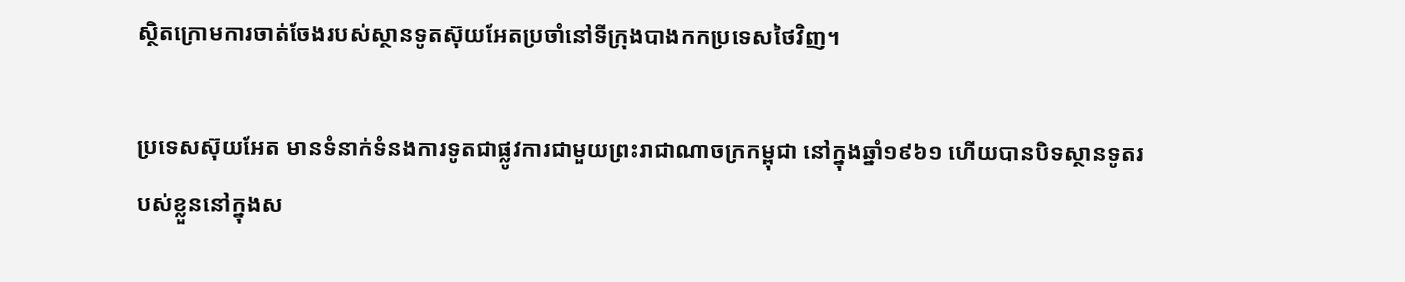ស្ថិតក្រោមការចាត់ចែងរបស់ស្ថានទូតស៊ុយអែតប្រចាំនៅទីក្រុងបាងកកប្រទេសថៃវិញ។

ប្រទេសស៊ុយអែត មានទំនាក់ទំនងការទូតជាផ្លូវការជាមួយព្រះរាជាណាចក្រកម្ពុជា នៅក្នុងឆ្នាំ១៩៦១ ហើយបានបិទស្ថានទូតរបស់ខ្លួននៅក្នុងស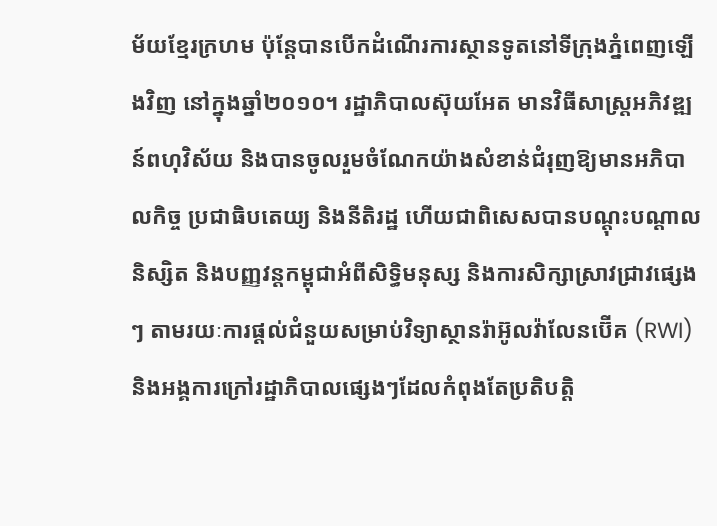ម័យខ្មែរក្រហម ប៉ុន្តែបានបើកដំណើរការស្ថានទូតនៅទីក្រុងភ្នំពេញឡើងវិញ នៅក្នុងឆ្នាំ២០១០។ រដ្ឋាភិបាលស៊ុយអែត មានវិធីសាស្ត្រអភិវឌ្ឍន៍ពហុវិស័យ និងបានចូលរួមចំណែកយ៉ាងសំខាន់ជំរុញឱ្យមានអភិបាលកិច្ច ប្រជាធិបតេយ្យ និងនីតិរដ្ឋ ហើយជាពិសេសបានបណ្តុះបណ្តាលនិស្សិត និងបញ្ញវន្តកម្ពុជាអំពីសិទ្ធិមនុស្ស និងការសិក្សាស្រាវជ្រាវផ្សេងៗ តាមរយៈការផ្តល់ជំនួយសម្រាប់វិទ្យាស្ថានរ៉ាអ៊ូលវ៉ាលែនប៊ើគ (RWI) និងអង្គការក្រៅរដ្ឋាភិបាលផ្សេងៗដែលកំពុងតែប្រតិបត្តិ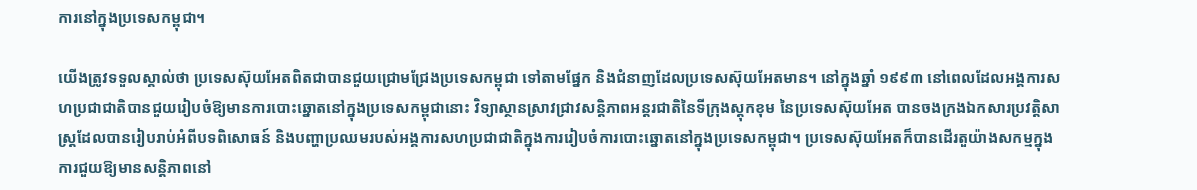ការនៅក្នុងប្រទេសកម្ពុជា។

យើងត្រូវទទួលស្គាល់ថា ប្រទេសស៊ុយអែតពិតជាបានជួយជ្រោមជ្រែងប្រទេសកម្ពុជា ទៅតាមផ្នែក និងជំនាញដែលប្រទេសស៊ុយអែតមាន។ នៅក្នុងឆ្នាំ ១៩៩៣ នៅពេលដែលអង្គការសហប្រជាជាតិបានជួយរៀបចំឱ្យមានការបោះឆ្នោតនៅក្នុងប្រទេសកម្ពុជានោះ វិទ្យាស្ថានស្រាវជ្រាវសន្តិភាពអន្តរជាតិនៃទីក្រុងស្តុកខុម នៃប្រទេសស៊ុយអែត បានចងក្រងឯកសារប្រវត្តិសាស្ត្រដែលបានរៀបរាប់អំពីបទពិសោធន៍ និងបញ្ហាប្រឈមរបស់អង្គការសហប្រជាជាតិក្នុងការរៀបចំការបោះឆ្នោតនៅក្នុងប្រទេសកម្ពុជា។ ប្រទេសស៊ុយអែតក៏បានដើរតួយ៉ាងសកម្មក្នុងការជួយឱ្យមានសន្តិភាពនៅ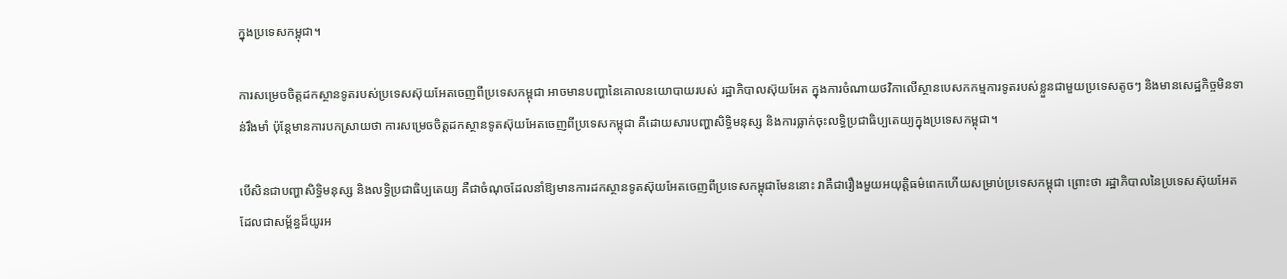ក្នុងប្រទេសកម្ពុជា។

ការសម្រេចចិត្តដកស្ថានទូតរបស់ប្រទេសស៊ុយអែតចេញពីប្រទេសកម្ពុជា អាចមានបញ្ហានៃគោលនយោបាយរបស់ រដ្ឋាភិបាលស៊ុយអែត ក្នុងការចំណាយថវិកាលើស្ថានបេសកកម្មការទូតរបស់ខ្លួនជាមួយប្រទេសតូចៗ និងមានសេដ្ឋកិច្ចមិនទាន់រឹងមាំ ប៉ុន្តែមានការបកស្រាយថា ការសម្រេចចិត្តដកស្ថានទូតស៊ុយអែតចេញពីប្រទេសកម្ពុជា គឺដោយសារបញ្ហាសិទ្ធិមនុស្ស និងការធ្លាក់ចុះលទ្ធិប្រជាធិប្បតេយ្យក្នុងប្រទេសកម្ពុជា។

បើសិនជាបញ្ហាសិទ្ធិមនុស្ស និងលទ្ធិប្រជាធិប្បតេយ្យ គឺជាចំណុចដែលនាំឱ្យមានការដកស្ថានទូតស៊ុយអែតចេញពីប្រទេសកម្ពុជាមែននោះ វាគឺជារឿងមួយអយុត្តិធម៌ពេកហើយសម្រាប់ប្រទេសកម្ពុជា ព្រោះថា រដ្ឋាភិបាលនៃប្រទេសស៊ុយអែតដែលជាសម្ព័ន្ធដ៏យូរអ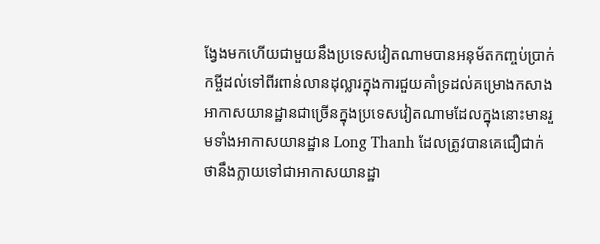ង្វែងមកហើយជាមួយនឹងប្រទេសវៀតណាមបានអនុម័តកញ្ចប់ប្រាក់កម្ចីដល់ទៅពីរពាន់លានដុល្លារក្នុងការជួយគាំទ្រដល់គម្រោងកសាងអាកាសយានដ្ឋានជាច្រើនក្នុងប្រទេសវៀតណាមដែលក្នុងនោះមានរួមទាំងអាកាសយានដ្ឋាន Long Thanh ដែលត្រូវបានគេជឿជាក់ថានឹងក្លាយទៅជាអាកាសយានដ្ឋា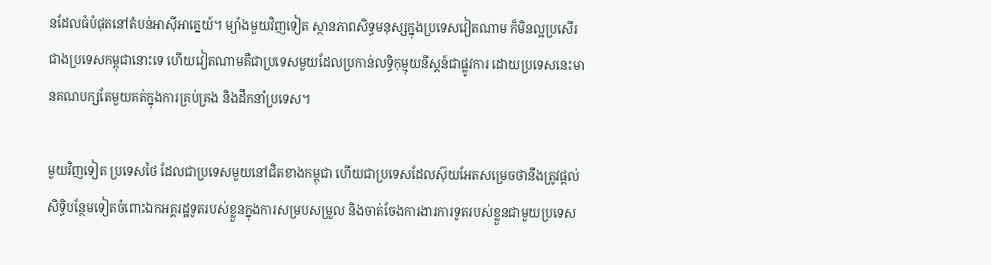នដែលធំបំផុតនៅតំបន់អាស៊ីអាគ្នេយ៍។ ម្យ៉ាងមួយវិញទៀត ស្ថានភាពសិទ្ធមនុស្សក្នុងប្រទេសវៀតណាម ក៏មិនល្អប្រសើរជាងប្រទេសកម្ពុជានោះទេ ហើយវៀតណាមគឺជាប្រទេសមួយដែលប្រកាន់លទ្ធិកុម្មុយនីស្តន៍ជាផ្លូវការ ដោយប្រទេសនេះមានគណបក្សតែមួយគត់ក្នុងការគ្រប់គ្រង និងដឹកនាំប្រទេស។

មួយវិញទៀត ប្រទេសថៃ ដែលជាប្រទេសមួយនៅជិតខាងកម្ពុជា ហើយជាប្រទេសដែលស៊ុយអែតសម្រេចថានឹងត្រូវផ្តល់សិទ្ធិបន្ថែមទៀតចំពោះឯកអគ្គរដ្ឋទូតរបស់ខ្លួនក្នុងការសម្របសម្រួល និងចាត់ចែងការងារការទូតរបស់ខ្លួនជាមួយប្រទេស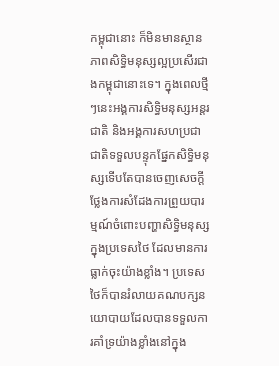កម្ពុជានោះ ក៏មិនមានស្ថានភាពសិទ្ធិមនុស្សល្អប្រសើរជាងកម្ពុជានោះទេ។ ក្នុងពេលថ្មីៗនេះអង្គការសិទ្ធិមនុស្សអន្តរជាតិ និងអង្គការសហប្រជាជាតិទទួលបន្ទុកផ្នែកសិទ្ធិមនុស្សទើបតែបានចេញសេចក្តីថ្លែងការសំដែងការព្រួយបារម្មណ៍ចំពោះបញ្ហាសិទ្ធិមនុស្សក្នុងប្រទេសថៃ ដែលមានការធ្លាក់ចុះយ៉ាងខ្លាំង។ ប្រទេសថៃក៏បានរំលាយគណបក្សនយោបាយដែលបានទទួលការគាំទ្រយ៉ាងខ្លាំងនៅក្នុង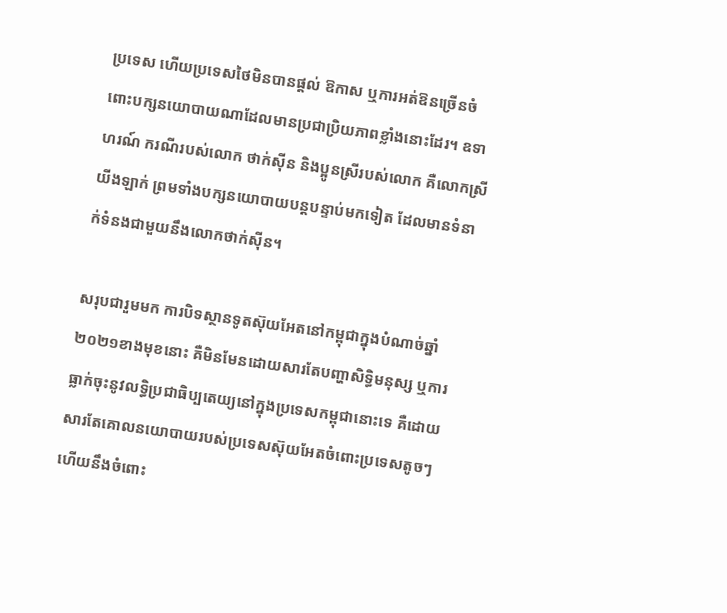ប្រទេស ហើយប្រទេសថៃមិនបានផ្តល់ ឱកាស ឬការអត់ឱនច្រើនចំពោះបក្សនយោបាយណាដែលមានប្រជាប្រិយភាពខ្លាំងនោះដែរ។ ឧទាហរណ៍ ករណីរបស់លោក ថាក់ស៊ីន និងប្អូនស្រីរបស់លោក គឺលោកស្រី យីងឡាក់ ព្រមទាំងបក្សនយោបាយបន្តបន្ទាប់មកទៀត ដែលមានទំនាក់ទំនងជាមួយនឹងលោកថាក់ស៊ីន។

សរុបជារួមមក ការបិទស្ថានទូតស៊ុយអែតនៅកម្ពុជាក្នុងបំណាច់ឆ្នាំ ២០២១ខាងមុខនោះ គឺមិនមែនដោយសារតែបញ្ហាសិទ្ធិមនុស្ស ឬការធ្លាក់ចុះនូវលទ្ធិប្រជាធិប្បតេយ្យនៅក្នុងប្រទេសកម្ពុជានោះទេ គឺដោយសារតែគោលនយោបាយរបស់ប្រទេសស៊ុយអែតចំពោះប្រទេសតូចៗ ហើយនឹងចំពោះ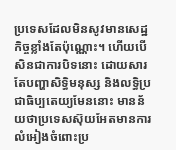ប្រទេសដែលមិនសូវមានសេដ្ឋកិច្ចខ្លាំងតែប៉ុណ្ណោះ។ ហើយបើសិនជាការបិទនោះ ដោយសារតែបញ្ហាសិទ្ធិមនុស្ស និងលទ្ធិប្រជាធិប្បតេយ្យមែននោះ មានន័យថាប្រទេសស៊ុយអែតមានការលំអៀងចំពោះប្រ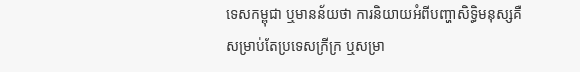ទេសកម្ពុជា ឬមានន័យថា ការនិយាយអំពីបញ្ហាសិទ្ធិមនុស្សគឺសម្រាប់តែប្រទេសក្រីក្រ ឬសម្រា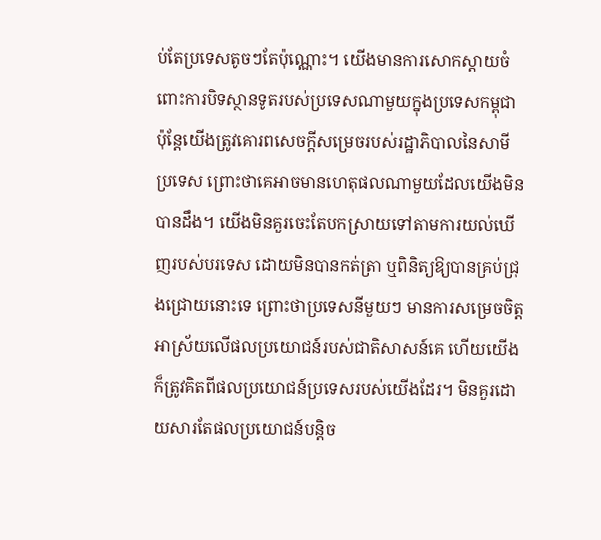ប់តែប្រទេសតូចៗតែប៉ុណ្ណោះ។ យើងមានការសោកស្តាយចំពោះការបិទស្ថានទូតរបស់ប្រទេសណាមួយក្នុងប្រទេសកម្ពុជា ប៉ុន្តែយើងត្រូវគោរពសេចក្តីសម្រេចរបស់រដ្ឋាភិបាលនៃសាមីប្រទេស ព្រោះថាគេអាចមានហេតុផលណាមួយដែលយើងមិនបានដឹង។ យើងមិនគួរចេះតែបកស្រាយទៅតាមការយល់ឃើញរបស់បរទេស ដោយមិនបានកត់ត្រា ឬពិនិត្យឱ្យបានគ្រប់ជ្រុងជ្រោយនោះទេ ព្រោះថាប្រទេសនីមួយៗ មានការសម្រេចចិត្តអាស្រ័យលើផលប្រយោជន៍របស់ជាតិសាសន៍គេ ហើយយើងក៏ត្រូវគិតពីផលប្រយោជន៍ប្រទេសរបស់យើងដែរ។ មិនគួរដោយសារតែផលប្រយោជន៍បន្តិច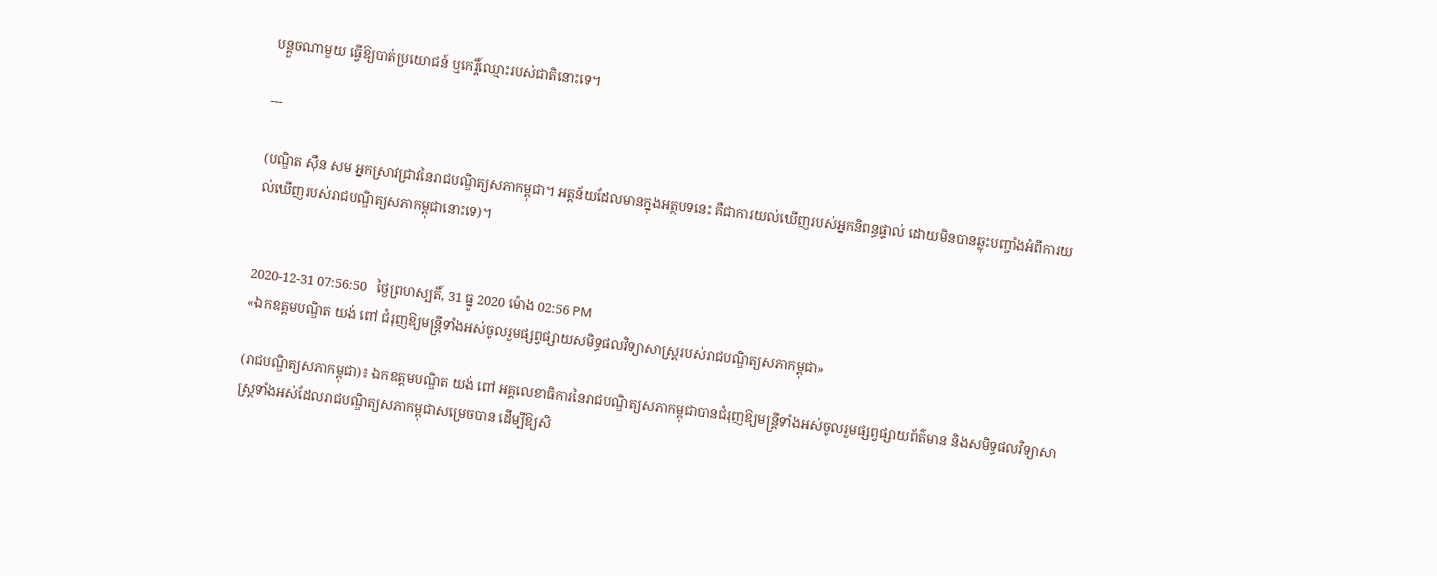បន្តួចណាមួយ ធ្វើឱ្យបាត់ប្រយោជន៍ ឬកេរ្តិ៍ឈ្មោះរបស់ជាតិនោះទេ។

---

(បណ្ឌិត ស៊ឺន សម អ្នកស្រាវជ្រាវនៃរាជបណ្ឌិត្យសភាកម្ពុជា។ អត្តន័យដែលមានក្នុងអត្ថបទនេះ គឺជាការយល់ឃើញរបស់អ្នកនិពន្ធផ្ទាល់ ដោយមិនបានឆ្លុះបញ្ចាំងអំពីការយល់ឃើញរបស់រាជបណ្ឌិត្យសភាកម្ពុជានោះទេ)។


2020-12-31 07:56:50   ថ្ងៃព្រហស្បតិ៍, 31 ធ្នូ 2020 ម៉ោង 02:56 PM
«ឯកឧត្តមបណ្ឌិត យង់ ពៅ ជំរុញឱ្យមន្ត្រីទាំងអស់ចូលរួមផ្សព្វផ្សាយសមិទ្ធផលវិទ្យាសាស្ត្ររបស់រាជបណ្ឌិត្យសភាកម្ពុជា»

(រាជបណ្ឌិត្យសភាកម្ពុជា)៖ ឯកឧត្តមបណ្ឌិត យង់ ពៅ អគ្គលេខាធិការនៃរាជបណ្ឌិត្យសភាកម្ពុជាបានជំរុញឱ្យមន្ត្រីទាំងអស់ចូលរួមផ្សព្វផ្សាយព័ត៌មាន និងសមិទ្ធផលវិទ្យាសាស្រ្តទាំងអស់ដែលរាជបណ្ឌិត្យសភាកម្ពុជាសម្រេចបាន ដើម្បីឱ្យសិ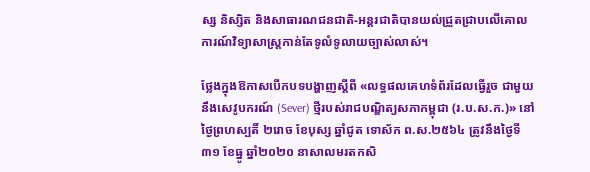ស្ស និស្សិត និងសាធារណជនជាតិ-អន្តរជាតិបានយល់ជ្រួតជ្រាបលើគោលការណ៍វិទ្យាសាស្ត្រកាន់តែទូលំទូលាយច្បាស់លាស់។

ថ្លែងក្នុងឱកាសបើកបទបង្ហាញស្តីពី «លទ្ធផលគេហទំព័រដែលធ្វើរួច ជាមួយនឹងសេវូបករណ៍ (Sever) ថ្មីរបស់រាជបណ្ឌិត្យសភាកម្ពុជា (រ.ប.ស.ក.)» នៅថ្ងៃព្រហស្បតិ៍ ២រោច ខែបុស្ស ឆ្នាំជូត ទោស័ក ព.ស.២៥៦៤ ត្រូវនឹងថ្ងៃទី៣១ ខែធ្នូ ឆ្នាំ២០២០ នាសាលមរតកសិ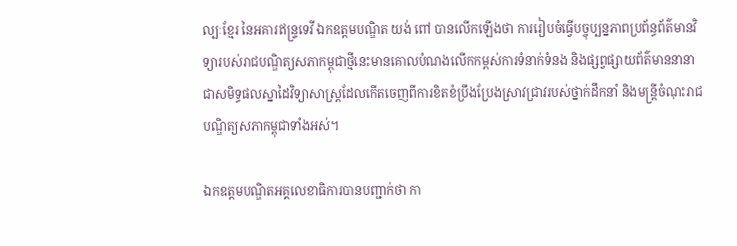ល្បៈខ្មែរ នៃអគារឥន្ទ្រទេវី ឯកឧត្តមបណ្ឌិត យង់ ពៅ បានលើកឡើងថា ការរៀបចំធ្វើបច្ចុប្បន្នភាពប្រព័ន្ធព័ត៌មានវិទ្យារបស់រាជបណ្ឌិត្យសភាកម្ពុជាថ្មីនេះមានគោលបំណងលើកកម្ពស់ការទំនាក់ទំនង និងផ្សព្វផ្សាយព័ត៌មាននានាជាសមិទ្ធផលស្នាដៃវិទ្យាសាស្រ្តដែលកើតចេញពីការខិតខំប្រឹងប្រែងស្រាវជ្រាវរបស់ថ្នាក់ដឹកនាំ និងមន្ត្រីចំណុះរាជបណ្ឌិត្យសភាកម្ពុជាទាំងអស់។

ឯកឧត្តមបណ្ឌិតអគ្គលេខាធិការបានបញ្ជាក់ថា កា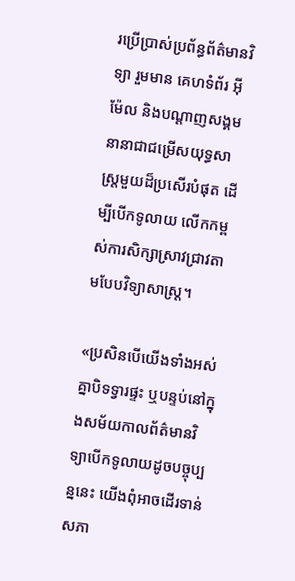រប្រើប្រាស់ប្រព័ន្ធព័ត៌មានវិទ្យា រួមមាន គេហទំព័រ អ៊ីម៉ែល និងបណ្តាញសង្គមនានាជាជម្រើសយុទ្ធសាស្រ្តមួយដ៏ប្រសើរបំផុត ដើម្បីបើកទូលាយ លើកកម្ពស់ការសិក្សាស្រាវជ្រាវតាមបែបវិទ្យាសាស្រ្ត។

«ប្រសិនបើយើងទាំងអស់គ្នាបិទទ្វារផ្ទះ ឬបន្ទប់នៅក្នុងសម័យកាលព័ត៌មានវិទ្យាបើកទូលាយដូចបច្ចុប្បន្ននេះ យើងពុំអាចដើរទាន់សភា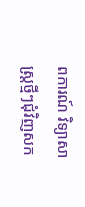ពការណ៍ វិទ្យាសាស្ត្រថ្មីៗជុំវិញសក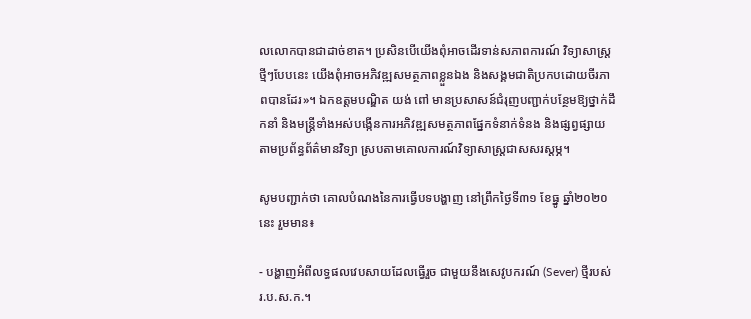លលោកបានជាដាច់ខាត។ ប្រសិនបើយើងពុំអាចដើរទាន់សភាពការណ៍ វិទ្យាសាស្ត្រថ្មីៗបែបនេះ យើងពុំអាចអភិវឌ្ឍសមត្ថភាពខ្លួនឯង និងសង្គមជាតិប្រកបដោយចីរភាពបានដែរ»។ ឯកឧត្តមបណ្ឌិត យង់ ពៅ មានប្រសាសន៍ជំរុញបញ្ជាក់បន្ថែមឱ្យថ្នាក់ដឹកនាំ និងមន្ត្រីទាំងអស់បង្កើនការអភិវឌ្ឍសមត្ថភាពផ្នែកទំនាក់ទំនង និងផ្សព្វផ្សាយតាមប្រព័ន្ធព័ត៌មានវិទ្យា ស្របតាមគោលការណ៍វិទ្យាសាស្រ្តជាសសរស្តម្ភ។

សូមបញ្ជាក់ថា គោលបំណងនៃការធ្វើបទបង្ហាញ នៅព្រឹកថ្ងៃទី៣១ ខែធ្នូ ឆ្នាំ២០២០នេះ រួមមាន៖

- បង្ហាញអំពីលទ្ធផលវេបសាយដែលធ្វើរួច ជាមួយនឹងសេវូបករណ៍ (Sever) ថ្មីរបស់ រ.ប.ស.ក.។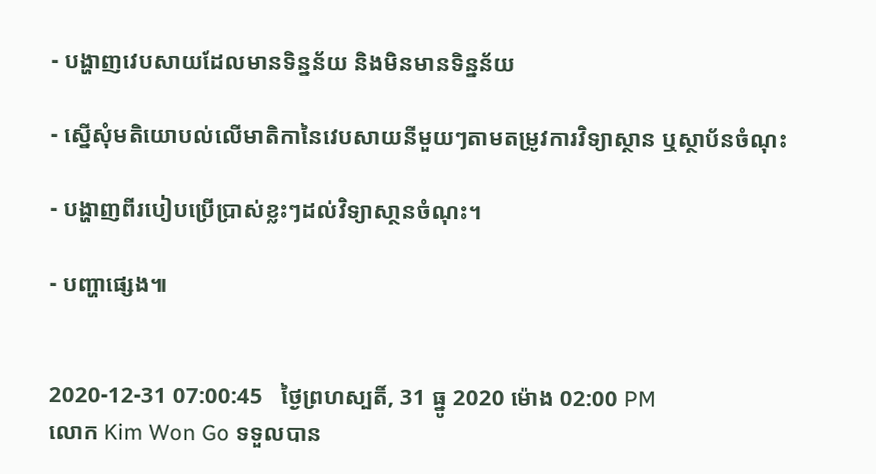- បង្ហាញវេបសាយដែលមានទិន្នន័យ និងមិនមានទិន្នន័យ

- ស្នើសុំមតិយោបល់លើមាតិកានៃវេបសាយនីមួយៗតាមតម្រូវការវិទ្យាស្ថាន ឬស្ថាប័នចំណុះ

- បង្ហាញពីរបៀបប្រើប្រាស់ខ្លះៗដល់វិទ្យាសា្ថនចំណុះ។

- បញ្ហាផ្សេង៕


2020-12-31 07:00:45   ថ្ងៃព្រហស្បតិ៍, 31 ធ្នូ 2020 ម៉ោង 02:00 PM
លោក Kim Won Go ទទួលបាន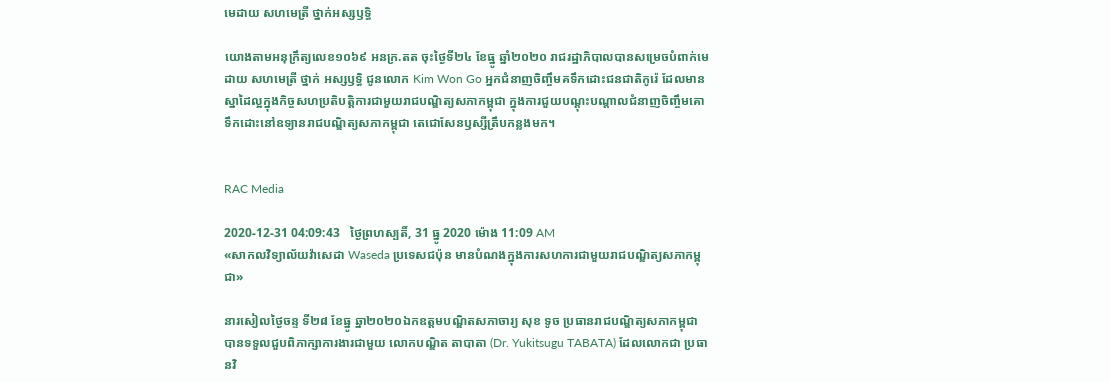មេដាយ សហមេត្រី ថ្នាក់អស្សឫទ្ធិ

យោងតាមអនុក្រឹត្យលេខ១០៦៩ អនក្រ.តត ចុះថ្ងៃទី២៤ ខែធ្នូ ឆ្នាំ២០២០ រាជរដ្ឋាភិបាលបានសម្រេចបំពាក់មេដាយ សហមេត្រី ថ្នាក់ អស្សឫទ្ធិ ជូនលោក Kim Won Go អ្នកជំនាញចិញ្ចឹមគទឹកដោះជនជាតិកូរ៉េ ដែលមានស្នាដៃល្អក្នុងកិច្ចសហប្រតិបត្តិការជាមួយរាជបណ្ឌិត្យសភាកម្ពុជា ក្នុងការជួយបណ្តុះបណ្តាលជំនាញចិញ្ចឹមគោទឹកដោះនៅឧទ្យានរាជបណ្ឌិត្យសភាកម្ពុជា តេជោសែនឫស្សីត្រឹបកន្លងមក។


RAC Media

2020-12-31 04:09:43   ថ្ងៃព្រហស្បតិ៍, 31 ធ្នូ 2020 ម៉ោង 11:09 AM
«សាកលវិទ្យាល័យវ៉ាសេដា Waseda ប្រទេសជប៉ុន មានបំណងក្នុងការសហការជាមួយរាជបណ្ឌិត្យសភាកម្ពុជា»

នារសៀលថ្ងៃចន្ទ ទី២៨ ខែធ្នូ ឆ្នា២០២០ឯកឧត្តមបណ្ឌិតសភាចារ្យ សុខ ទូច ប្រធានរាជបណ្ឌិត្យសភាកម្ពុជា បានទទួលជួបពិភាក្សាការងារជាមួយ លោកបណ្ឌិត តាបាតា (Dr. Yukitsugu TABATA) ដែលលោកជា ប្រធានវិ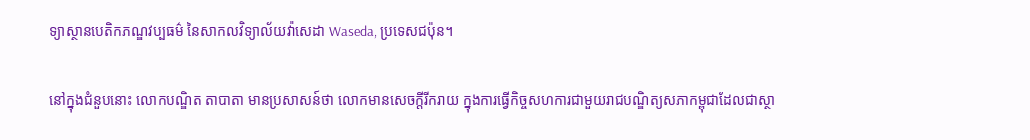ទ្យាស្ថានបេតិកភណ្ឌវប្បធម៌ នៃសាកលវិទ្យាល័យវ៉ាសេដា Waseda, ប្រទេសជប៉ុន។

នៅក្នុងជំនួបនោះ លោកបណ្ឌិត តាបាតា មានប្រសាសន៍ថា លោកមានសេចក្តីរីករាយ ក្នុងការធ្វើកិច្ចសហការជាមួយរាជបណ្ឌិត្យសភាកម្ពុជាដែលជាស្ថា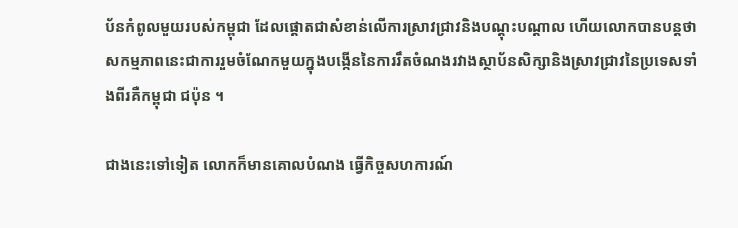ប័នកំពូលមួយរបស់កម្ពុជា ដែលផ្តោតជាសំខាន់លើការស្រាវជ្រាវនិងបណ្តុះបណ្តាល ហើយលោកបានបន្តថា សកម្មភាពនេះជាការរួមចំណែកមួយក្នុងបង្កើននៃការរឹតចំណងរវាងស្ថាប័នសិក្សានិងស្រាវជ្រាវនៃប្រទេសទាំងពីរគឺកម្ពុជា ជប៉ុន ។

ជាងនេះទៅទៀត លោកក៏មានគោលបំណង ធ្វើកិច្ចសហការណ៍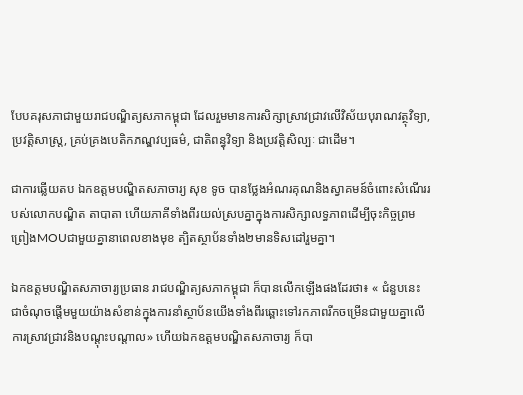បែបគរុសភាជាមួយរាជបណ្ឌិត្យសភាកម្ពុជា ដែលរួមមានការសិក្សាស្រាវជ្រាវលើវិស័យបុរាណវត្ថុវិទ្យា, ប្រវត្តិសាស្ត្រ, គ្រប់គ្រងបេតិកភណ្ឌវប្បធម៌, ជាតិពន្ធុវិទ្យា និងប្រវត្តិសិល្បៈ ជាដើម។

ជាការឆ្លើយតប ឯកឧត្តមបណ្ឌិតសភាចារ្យ សុខ ទូច បានថ្លែងអំណរគុណនិងស្វាគមន៍ចំពោះសំណើររបស់លោកបណ្ឌិត តាបាតា ហើយភាគីទាំងពីរយល់ស្របគ្នាក្នុងការសិក្សាលទ្ធភាពដើម្បីចុះកិច្ចព្រមព្រៀងMOUជាមួយគ្នានាពេលខាងមុខ ត្បិតស្ថាប័នទាំង២មានទិសដៅរួមគ្នា។

ឯកឧត្តមបណ្ឌិតសភាចារ្យប្រធាន រាជបណ្ឌិត្យសភាកម្ពុជា ក៏បានលើកឡើងផងដែរថា៖ « ជំនួបនេះ ជាចំណុចផ្តើមមួយយ៉ាងសំខាន់ក្នុងការនាំស្ថាប័នយើងទាំងពីរឆ្ពោះទៅរកភាពរីកចម្រើនជាមួយគ្នាលើការស្រាវជ្រាវនិងបណ្តុះបណ្តាល» ហើយឯកឧត្តមបណ្ឌិតសភាចារ្យ ក៏បា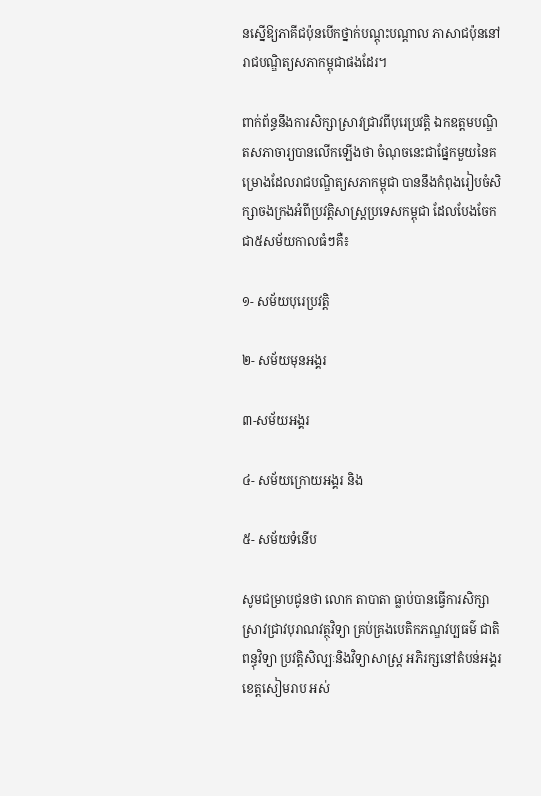នស្នើឱ្យភាគីជប៉ុនបើកថ្នាក់បណ្តុះបណ្តាល ភាសាជប៉ុននៅរាជបណ្ឌិត្យសភាកម្ពុជាផងដែរ។

ពាក់ព័ន្ធនឹងការសិក្សាស្រាវជ្រាវពីបុរេប្រវត្តិ ឯកឧត្តមបណ្ឌិតសភាចារ្យបានលើកឡើងថា ចំណុចនេះជាផ្នែកមួយនៃគម្រោងដែលរាជបណ្ឌិត្យសភាកម្ពុជា បាននឹងកំពុងរៀបចំសិក្សាចងក្រងអំពីប្រវត្តិសាស្ត្រប្រទេសកម្ពុជា ដែលបែងចែកជា៥សម័យកាលធំៗគឺ៖

១- សម័យបុរេប្រវត្តិ

២- សម័យមុនអង្គរ

៣-សម័យអង្គរ

៤- សម័យក្រោយអង្គរ និង

៥- សម័យទំនើប

សូមជម្រាបជូនថា លោក តាបាតា ធ្លាប់បានធ្វើការសិក្សាស្រាវជ្រាវបុរាណវត្ថុវិទ្យា គ្រប់គ្រងបេតិកភណ្ឌវប្បធម៌ ជាតិពន្ធុវិទ្យា ប្រវត្តិសិល្បៈនិងវិទ្យាសាស្រ្ត អភិរក្សនៅតំបន់អង្គរ ខេត្តសៀមរាប អស់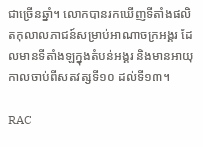ជាច្រើនឆ្នាំ។ លោកបានរកឃើញទីតាំងផលិតកុលាលភាជន៍សម្រាប់អាណាចក្រអង្គរ ដែលមានទីតាំងឡក្នុងតំបន់អង្គរ និងមានអាយុកាលចាប់ពីសតវត្សទី១០ ដល់ទី១៣។

RAC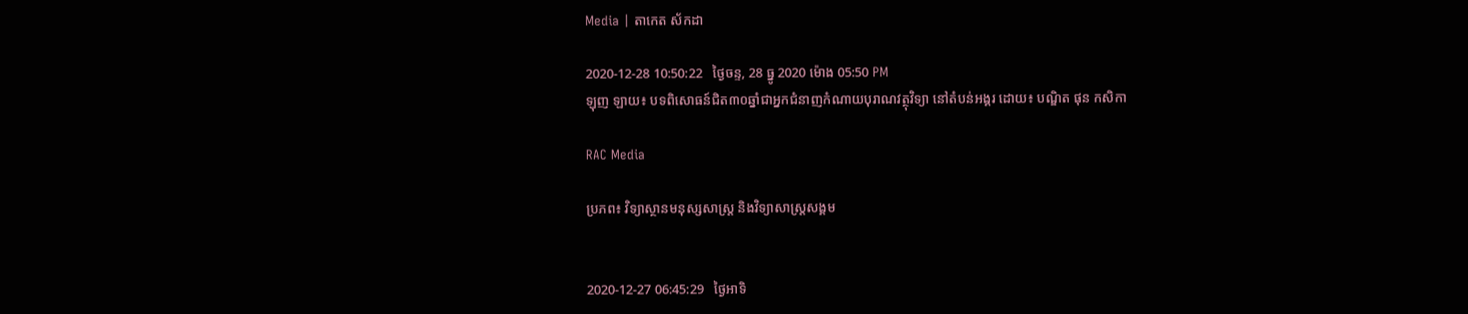Media | តាកេត ស័កដា

2020-12-28 10:50:22   ថ្ងៃចន្ទ, 28 ធ្នូ 2020 ម៉ោង 05:50 PM
ឡុញ ឡាយ៖ បទពិសោធន៍ជិត៣០ឆ្នាំជាអ្នកជំនាញកំណាយបុរាណវត្ថុវិទ្យា នៅតំបន់អង្គរ ដោយ៖ បណ្ឌិត ផុន កសិកា

RAC Media

ប្រភព៖ វិទ្យាស្ថានមនុស្សសាស្ត្រ និងវិទ្យាសាស្ត្រសង្គម


2020-12-27 06:45:29   ថ្ងៃអាទិ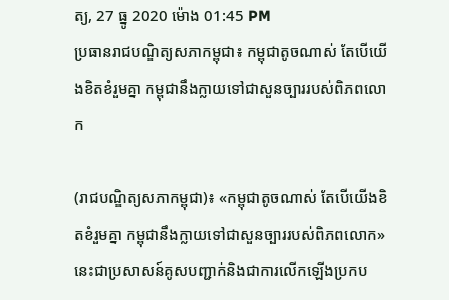ត្យ, 27 ធ្នូ 2020 ម៉ោង 01:45 PM
ប្រធានរាជបណ្ឌិត្យសភាកម្ពុជា៖ កម្ពុជាតូចណាស់ តែបើយើងខិតខំរួមគ្នា កម្ពុជានឹងក្លាយទៅជាសួនច្បាររបស់ពិភពលោក

(រាជបណ្ឌិត្យសភាកម្ពុជា)៖ «កម្ពុជាតូចណាស់ តែបើយើងខិតខំរួមគ្នា កម្ពុជានឹងក្លាយទៅជាសួនច្បាររបស់ពិភពលោក» នេះជាប្រសាសន៍គូសបញ្ជាក់និងជាការលើកឡើងប្រកប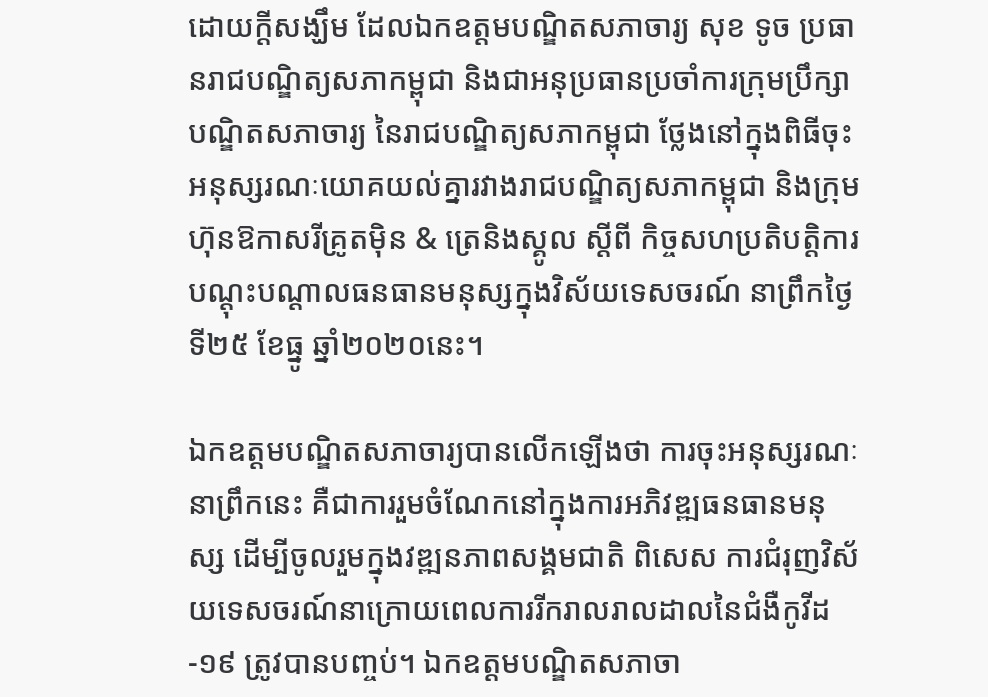ដោយក្ដីសង្ឃឹម ដែលឯកឧត្ដមបណ្ឌិតសភាចារ្យ សុខ ទូច ប្រធានរាជបណ្ឌិត្យសភាកម្ពុជា និងជាអនុប្រធានប្រចាំការក្រុមប្រឹក្សាបណ្ឌិតសភាចារ្យ នៃរាជបណ្ឌិត្យសភាកម្ពុជា ថ្លែងនៅក្នុងពិធីចុះអនុស្សរណៈយោគយល់គ្នារវាងរាជបណ្ឌិត្យសភាកម្ពុជា និងក្រុមហ៊ុនឱកាសរីគ្រូតម៉ិន & ត្រេនិងស្គូល ស្ដីពី កិច្ចសហប្រតិបត្តិការបណ្ដុះបណ្ដាលធនធានមនុស្សក្នុងវិស័យទេសចរណ៍ នាព្រឹកថ្ងៃទី២៥ ខែធ្នូ ឆ្នាំ២០២០នេះ។

ឯកឧត្ដមបណ្ឌិតសភាចារ្យបានលើកឡើងថា ការចុះអនុស្សរណៈនាព្រឹកនេះ គឺជាការរួមចំណែកនៅក្នុងការអភិវឌ្ឍធនធានមនុស្ស ដើម្បីចូលរួមក្នុងវឌ្ឍនភាពសង្គមជាតិ ពិសេស ការជំរុញវិស័យទេសចរណ៍នាក្រោយពេលការរីករាលរាលដាលនៃជំងឺកូវីដ-១៩ ត្រូវបានបញ្ចប់។ ឯកឧត្ដមបណ្ឌិតសភាចា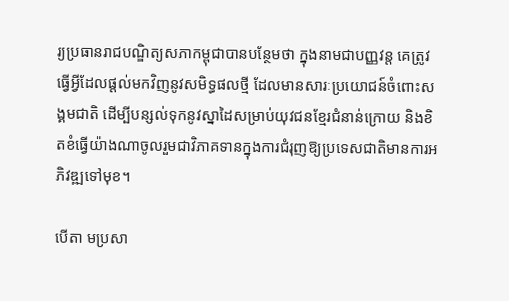រ្យប្រធានរាជបណ្ឌិត្យសភាកម្ពុជាបានបន្ថែមថា ក្នុងនាមជាបញ្ញវន្ត គេត្រូវធ្វើអ្វីដែលផ្ដល់មកវិញនូវសមិទ្ធផលថ្មី ដែលមានសារៈប្រយោជន៍ចំពោះសង្គមជាតិ ដើម្បីបន្សល់ទុកនូវស្នាដៃសម្រាប់យុវជនខ្មែរជំនាន់ក្រោយ និងខិតខំធ្វើយ៉ាងណាចូលរួមជាវិភាគទានក្នុងការជំរុញឱ្យប្រទេសជាតិមានការអភិវឌ្ឍទៅមុខ។

បើតា មប្រសា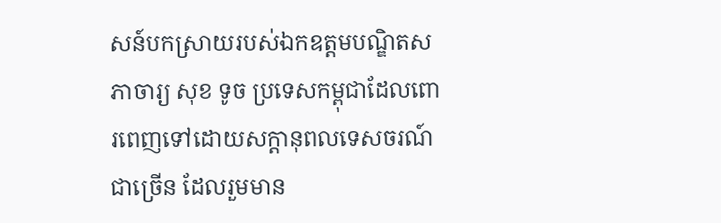សន៍បកស្រាយរបស់ឯកឧត្ដមបណ្ឌិតសភាចារ្យ សុខ ទូច ប្រទេសកម្ពុជាដែលពោរពេញទៅដោយសក្តានុពលទេសចរណ៍ជាច្រើន ដែលរួមមាន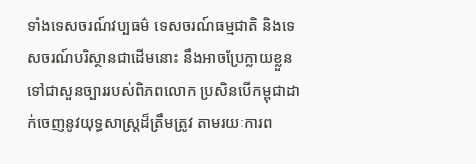ទាំងទេសចរណ៍វប្បធម៌ ទេសចរណ៍ធម្មជាតិ និងទេសចរណ៍បរិស្ថានជាដើមនោះ នឹងអាចប្រែក្លាយខ្លួនទៅជាសួនច្បាររបស់ពិភពលោក ប្រសិនបើកម្ពុជាដាក់ចេញនូវយុទ្ធសាស្ត្រដ៏ត្រឹមត្រូវ តាមរយៈការព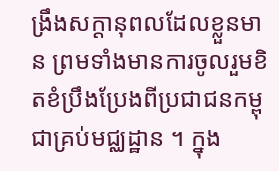ង្រឹងសក្ដានុពលដែលខ្លួនមាន ព្រមទាំងមានការចូលរួមខិតខំប្រឹងប្រែងពីប្រជាជនកម្ពុជាគ្រប់មជ្ឈដ្ឋាន ។ ក្នុង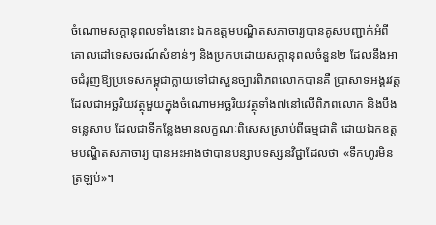ចំណោមសក្ដានុពលទាំងនោះ ឯកឧត្ដមបណ្ឌិតសភាចារ្យបានគូសបញ្ជាក់អំពីគោលដៅទេសចរណ៍សំខាន់ៗ និងប្រកបដោយសក្ដានុពលចំនួន២ ដែលនឹងអាចជំរុញឱ្យប្រទេសកម្ពុជាក្លាយទៅជាសួនច្បារពិភពលោកបានគឺ ប្រាសាទអង្គរវត្ត ដែលជាអច្ឆរិយវត្ថុមួយក្នុងចំណោមអច្ឆរិយវត្ថុទាំង៧នៅលើពិភពលោក និងបឹងទន្លេសាប ដែលជាទីកន្លែងមានលក្ខណៈពិសេសស្រាប់ពីធម្មជាតិ ដោយឯកឧត្ដមបណ្ឌិតសភាចារ្យ បានអះអាងថាបានបន្សាបទស្សនវិជ្ជាដែលថា «ទឹកហូរមិនត្រឡប់»។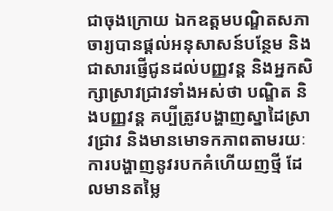ជាចុងក្រោយ ឯកឧត្ដមបណ្ឌិតសភាចារ្យបានផ្ដល់អនុសាសន៍បន្ថែម និងជាសារផ្ញើជូនដល់បញ្ញវន្ត និងអ្នកសិក្សាស្រាវជ្រាវទាំងអស់ថា បណ្ឌិត និងបញ្ញវន្ត គប្បីត្រូវបង្ហាញស្នាដៃស្រាវជ្រាវ និងមានមោទកភាពតាមរយៈការបង្ហាញនូវរបកគំហើយញថ្មី ដែលមានតម្លៃ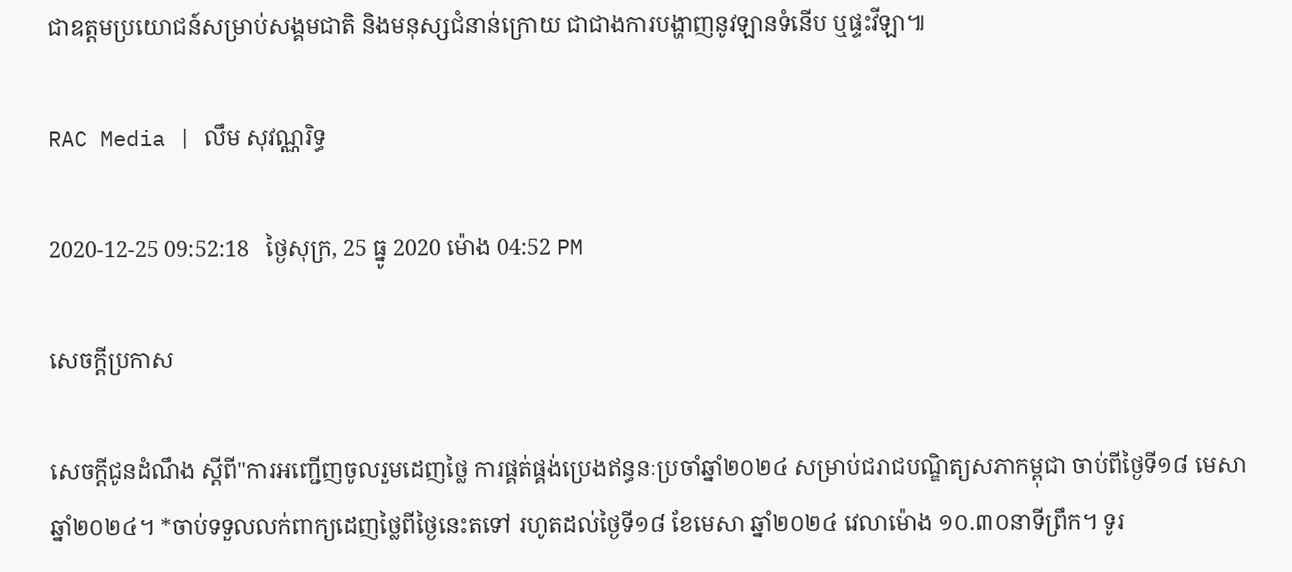ជាឧត្ដមប្រយោជន៍សម្រាប់សង្គមជាតិ និងមនុស្សជំនាន់ក្រោយ ជាជាងការបង្ហាញនូវឡានទំនើប ឬផ្ទះវីឡា៕

RAC Media | លឹម សុវណ្ណរិទ្ធ

2020-12-25 09:52:18   ថ្ងៃសុក្រ, 25 ធ្នូ 2020 ម៉ោង 04:52 PM

សេចក្តីប្រកាស

សេចក្ដីជូនដំណឹង ស្តីពី"ការអញ្ជើញចូលរួមដេញថ្លៃ ការផ្គត់ផ្គង់ប្រេងឥន្ធនៈប្រចាំឆ្នាំ២០២៤ សម្រាប់ជរាជបណ្ឌិត្យសភាកម្ពុជា ចាប់ពីថ្ងៃទី១៨ មេសា ឆ្នាំ២០២៤។ *ចាប់ទទួលលក់ពាក្យដេញថ្លៃពីថ្ងៃនេះតទៅ រហូតដល់ថ្ងៃទី១៨ ខែមេសា ឆ្នាំ២០២៤ វេលាម៉ោង ១០.៣០នាទីព្រឹក។ ទូរ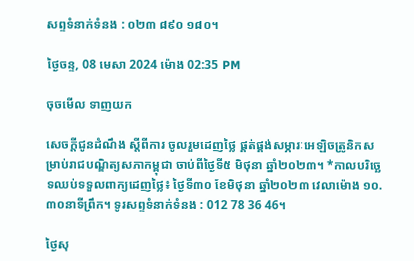សព្ទទំនាក់ទំនង : ០២៣ ៨៩០ ១៨០។

ថ្ងៃចន្ទ, 08 មេសា 2024 ម៉ោង 02:35 PM

ចុចមើល ទាញយក

សេចក្ដីជូនដំណឹង ស្តីពីការ ចូលរួមដេញថ្លៃ ផ្គត់ផ្គង់សម្ភារៈអេឡិចត្រូនិកសម្រាប់រាជបណ្ឌិត្យសភាកម្ពុជា ចាប់ពីថ្ងៃទី៥ មិថុនា ឆ្នាំ២០២៣។ *កាលបរិច្ឆេទឈប់ទទួលពាក្យដេញថ្លៃ៖ ថ្ងៃទី៣០ ខែមិថុនា ឆ្នាំ២០២៣ វេលាម៉ោង ១០.៣០នាទីព្រឹក។ ទូរសព្ទទំនាក់ទំនង : 012 78 36 46។

ថ្ងៃសុ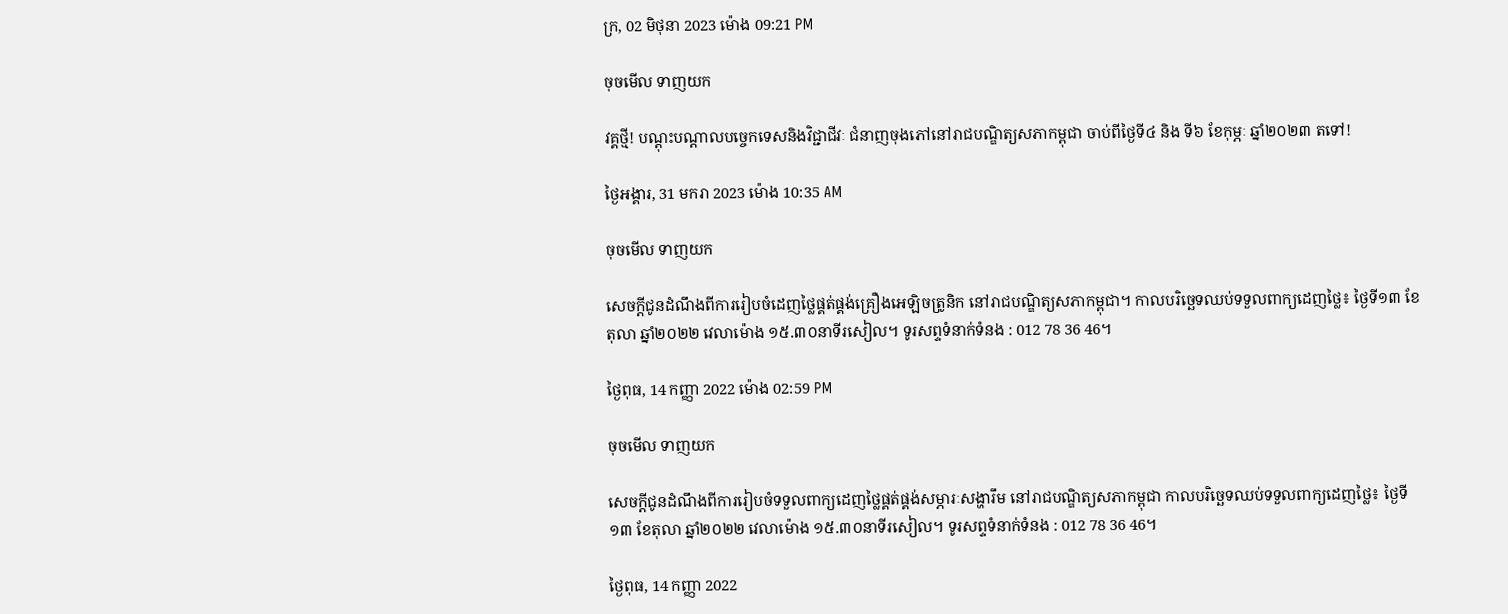ក្រ, 02 មិថុនា 2023 ម៉ោង 09:21 PM

ចុចមើល ទាញយក

វគ្គថ្មី! បណ្តុះបណ្តាលបច្ចេកទេសនិងវិជ្ជាជីវៈ ជំនាញចុងភៅនៅរាជបណ្ឌិត្យសភាកម្ពុជា ចាប់ពីថ្ងៃទី៤ និង ទី៦ ខែកុម្ភៈ ឆ្នាំ២០២៣ តទៅ!

ថ្ងៃអង្គារ, 31 មករា 2023 ម៉ោង 10:35 AM

ចុចមើល ទាញយក

សេចក្ដីជូនដំណឹងពីការរៀបចំដេញថ្លៃផ្គត់ផ្គង់គ្រឿងអេឡិចត្រូនិក នៅរាជបណ្ឌិត្យសភាកម្ពុជា។ កាលបរិច្ឆេទឈប់ទទួលពាក្យដេញថ្លៃ៖ ថ្ងៃទី១៣ ខែតុលា ឆ្នាំ២០២២ វេលាម៉ោង ១៥.៣០នាទីរសៀល។ ទូរសព្ទទំនាក់ទំនង : 012 78 36 46។

ថ្ងៃពុធ, 14 កញ្ញា 2022 ម៉ោង 02:59 PM

ចុចមើល ទាញយក

សេចក្ដីជូនដំណឹងពីការរៀបចំទទួលពាក្យដេញថ្លៃផ្គត់ផ្គង់សម្ភារៈសង្ហារឹម នៅរាជបណ្ឌិត្យសភាកម្ពុជា កាលបរិច្ឆេទឈប់ទទួលពាក្យដេញថ្លៃ៖ ថ្ងៃទី១៣ ខែតុលា ឆ្នាំ២០២២ វេលាម៉ោង ១៥.៣០នាទីរសៀល។ ទូរសព្ទទំនាក់ទំនង : 012 78 36 46។

ថ្ងៃពុធ, 14 កញ្ញា 2022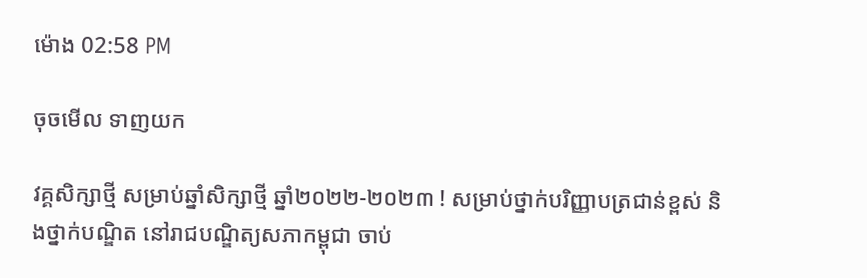ម៉ោង 02:58 PM

ចុចមើល ទាញយក

វគ្គសិក្សាថ្មី សម្រាប់ឆ្នាំសិក្សាថ្មី ឆ្នាំ២០២២-២០២៣ ! សម្រាប់ថ្នាក់បរិញ្ញាបត្រជាន់ខ្ពស់ និងថ្នាក់បណ្ឌិត នៅរាជបណ្ឌិត្យសភាកម្ពុជា ចាប់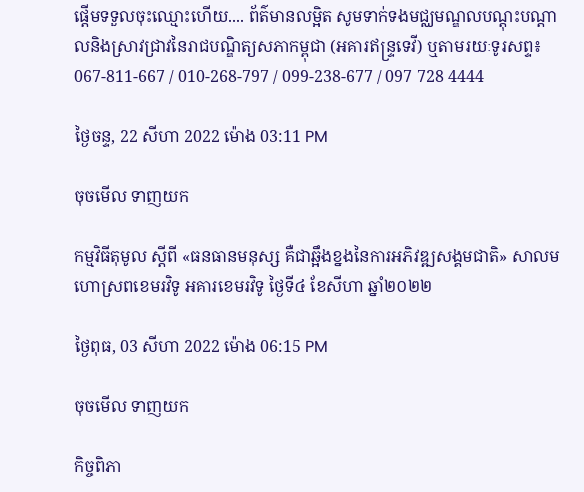ផ្តើមទទួលចុះឈ្មោះហើយ.... ព័ត៌មានលម្អិត សូមទាក់ទងមជ្ឈមណ្ឌលបណ្តុះបណ្តាលនិងស្រាវជ្រាវនៃរាជបណ្ឌិត្យសភាកម្ពុជា (អគារឥន្រ្ទទេវី) ឬតាមរយៈទូរសព្ទ៖ 067-811-667 / 010-268-797 / 099-238-677 / 097 728 4444

ថ្ងៃចន្ទ, 22 សីហា 2022 ម៉ោង 03:11 PM

ចុចមើល ទាញយក

កម្មវិធីតុមូល ស្ដីពី «ធនធានមនុស្ស គឺជាឆ្អឹងខ្នងនៃការអភិវឌ្ឍសង្គមជាតិ» សាលមហោស្រពខេមរវិទូ អគារខេមរវិទូ ថ្ងៃទី៤ ខែសីហា ឆ្នាំ២០២២

ថ្ងៃពុធ, 03 សីហា 2022 ម៉ោង 06:15 PM

ចុចមើល ទាញយក

កិច្ចពិភា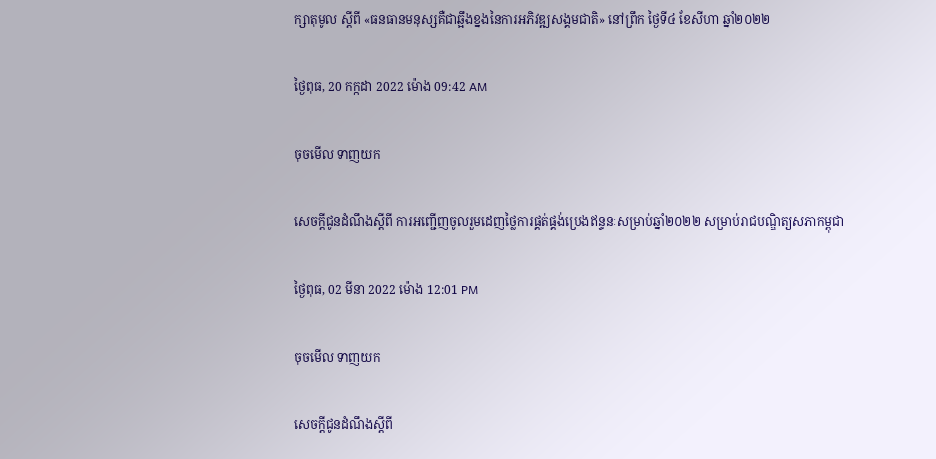ក្សាតុមូល ស្ដីពី «ធនធានមនុស្សគឺជាឆ្អឹងខ្នងនៃការអភិវឌ្ឍសង្គមជាតិ» នៅព្រឹក ថ្ងៃទី៤ ខែសីហា ឆ្នាំ២០២២

ថ្ងៃពុធ, 20 កក្កដា 2022 ម៉ោង 09:42 AM

ចុចមើល ទាញយក

សេចក្តីជូនដំណឹងស្តីពី ការអញ្ជើញចូលរួមដេញថ្លៃការផ្គត់ផ្គង់ប្រេងឥន្ទនៈសម្រាប់ឆ្នាំ២០២២ សម្រាប់រាជបណ្ឌិត្យសភាកម្ពុជា

ថ្ងៃពុធ, 02 មីនា 2022 ម៉ោង 12:01 PM

ចុចមើល ទាញយក

សេចក្តីជូនដំណឹងស្តីពី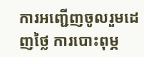ការអញ្ជើញចូលរួមដេញថ្លៃ ការបោះពុម្ភ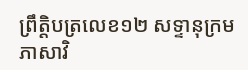ព្រឹត្តិបត្រលេខ១២ សទ្ទានុក្រមភាសាវិ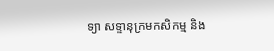ទ្យា សទ្ទានុក្រមកសិកម្ម និង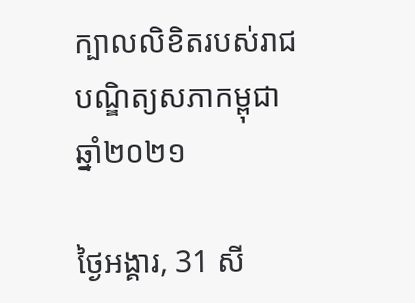ក្បាលលិខិតរបស់រាជបណ្ឌិត្យសភាកម្ពុជា ឆ្នាំ២០២១

ថ្ងៃអង្គារ, 31 សី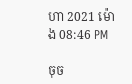ហា 2021 ម៉ោង 08:46 PM

ចុច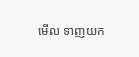មើល ទាញយក